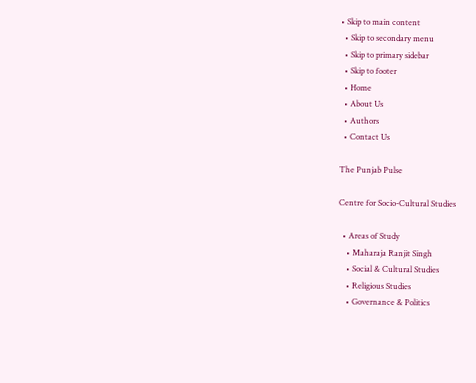• Skip to main content
  • Skip to secondary menu
  • Skip to primary sidebar
  • Skip to footer
  • Home
  • About Us
  • Authors
  • Contact Us

The Punjab Pulse

Centre for Socio-Cultural Studies

  • Areas of Study
    • Maharaja Ranjit Singh
    • Social & Cultural Studies
    • Religious Studies
    • Governance & Politics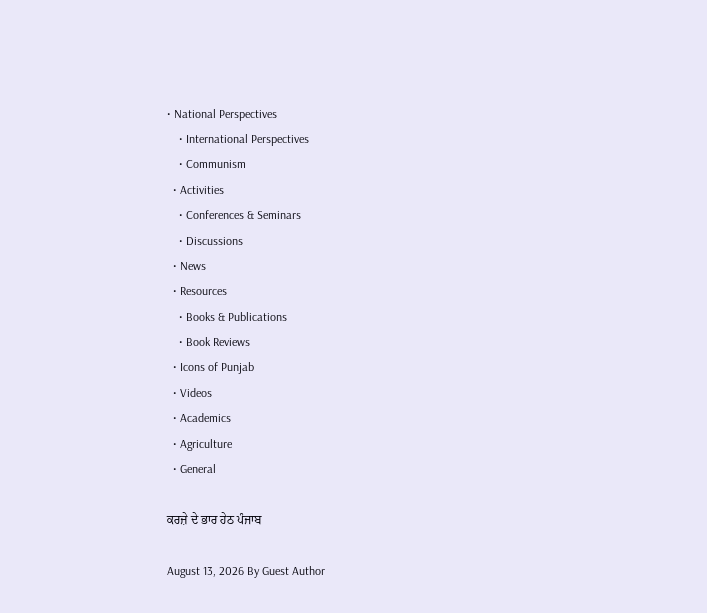• National Perspectives
    • International Perspectives
    • Communism
  • Activities
    • Conferences & Seminars
    • Discussions
  • News
  • Resources
    • Books & Publications
    • Book Reviews
  • Icons of Punjab
  • Videos
  • Academics
  • Agriculture
  • General

ਕਰਜ਼ੇ ਦੇ ਭਾਰ ਹੇਠ ਪੰਜਾਬ

August 13, 2026 By Guest Author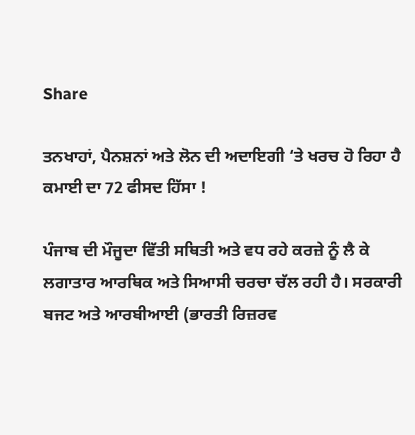Share

ਤਨਖਾਹਾਂ, ਪੈਨਸ਼ਨਾਂ ਅਤੇ ਲੋਨ ਦੀ ਅਦਾਇਗੀ ‘ਤੇ ਖਰਚ ਹੋ ਰਿਹਾ ਹੈ ਕਮਾਈ ਦਾ 72 ਫੀਸਦ ਹਿੱਸਾ !

ਪੰਜਾਬ ਦੀ ਮੌਜੂਦਾ ਵਿੱਤੀ ਸਥਿਤੀ ਅਤੇ ਵਧ ਰਹੇ ਕਰਜ਼ੇ ਨੂੰ ਲੈ ਕੇ ਲਗਾਤਾਰ ਆਰਥਿਕ ਅਤੇ ਸਿਆਸੀ ਚਰਚਾ ਚੱਲ ਰਹੀ ਹੈ। ਸਰਕਾਰੀ ਬਜਟ ਅਤੇ ਆਰਬੀਆਈ (ਭਾਰਤੀ ਰਿਜ਼ਰਵ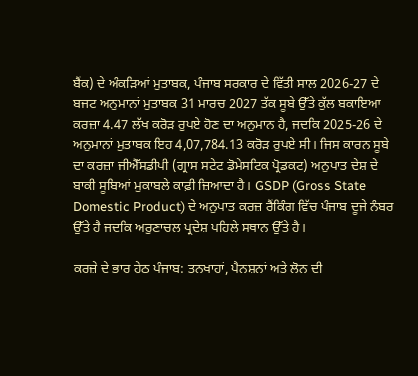ਬੈਂਕ) ਦੇ ਅੰਕੜਿਆਂ ਮੁਤਾਬਕ, ਪੰਜਾਬ ਸਰਕਾਰ ਦੇ ਵਿੱਤੀ ਸਾਲ 2026-27 ਦੇ ਬਜਟ ਅਨੁਮਾਨਾਂ ਮੁਤਾਬਕ 31 ਮਾਰਚ 2027 ਤੱਕ ਸੂਬੇ ਉੱਤੇ ਕੁੱਲ ਬਕਾਇਆ ਕਰਜ਼ਾ 4.47 ਲੱਖ ਕਰੋੜ ਰੁਪਏ ਹੋਣ ਦਾ ਅਨੁਮਾਨ ਹੈ, ਜਦਕਿ 2025-26 ਦੇ ਅਨੁਮਾਨਾਂ ਮੁਤਾਬਕ ਇਹ 4,07,784.13 ਕਰੋੜ ਰੁਪਏ ਸੀ। ਜਿਸ ਕਾਰਨ ਸੂਬੇ ਦਾ ਕਰਜ਼ਾ ਜੀਐੱਸਡੀਪੀ (ਗ੍ਰਾਸ ਸਟੇਟ ਡੋਮੇਸਟਿਕ ਪ੍ਰੋਡਕਟ) ਅਨੁਪਾਤ ਦੇਸ਼ ਦੇ ਬਾਕੀ ਸੂਬਿਆਂ ਮੁਕਾਬਲੇ ਕਾਫ਼ੀ ਜ਼ਿਆਦਾ ਹੈ। GSDP (Gross State Domestic Product) ਦੇ ਅਨੁਪਾਤ ਕਰਜ਼ ਰੈਂਕਿੰਗ ਵਿੱਚ ਪੰਜਾਬ ਦੂਜੇ ਨੰਬਰ ਉੱਤੇ ਹੈ ਜਦਕਿ ਅਰੁਣਾਚਲ ਪ੍ਰਦੇਸ਼ ਪਹਿਲੇ ਸਥਾਨ ਉੱਤੇ ਹੈ।

ਕਰਜ਼ੇ ਦੇ ਭਾਰ ਹੇਠ ਪੰਜਾਬ: ਤਨਖਾਹਾਂ, ਪੈਨਸ਼ਨਾਂ ਅਤੇ ਲੋਨ ਦੀ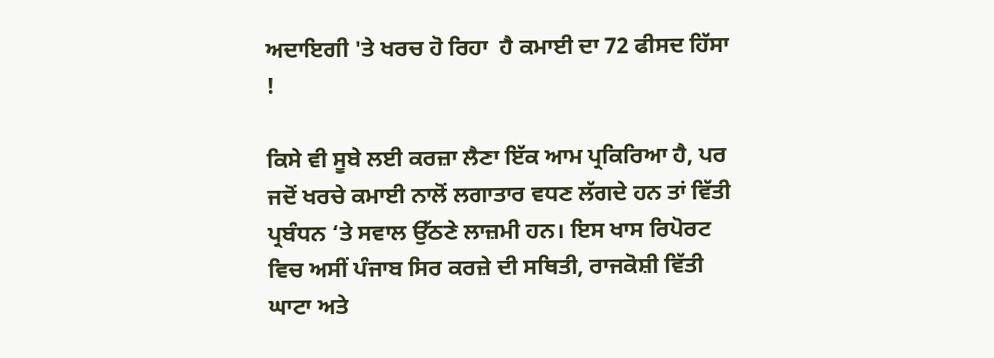ਅਦਾਇਗੀ 'ਤੇ ਖਰਚ ਹੋ ਰਿਹਾ  ਹੈ ਕਮਾਈ ਦਾ 72 ਫੀਸਦ ਹਿੱਸਾ !

ਕਿਸੇ ਵੀ ਸੂਬੇ ਲਈ ਕਰਜ਼ਾ ਲੈਣਾ ਇੱਕ ਆਮ ਪ੍ਰਕਿਰਿਆ ਹੈ, ਪਰ ਜਦੋਂ ਖਰਚੇ ਕਮਾਈ ਨਾਲੋਂ ਲਗਾਤਾਰ ਵਧਣ ਲੱਗਦੇ ਹਨ ਤਾਂ ਵਿੱਤੀ ਪ੍ਰਬੰਧਨ ‘ਤੇ ਸਵਾਲ ਉੱਠਣੇ ਲਾਜ਼ਮੀ ਹਨ। ਇਸ ਖਾਸ ਰਿਪੋਰਟ ਵਿਚ ਅਸੀਂ ਪੰਜਾਬ ਸਿਰ ਕਰਜ਼ੇ ਦੀ ਸਥਿਤੀ, ਰਾਜਕੋਸ਼ੀ ਵਿੱਤੀ ਘਾਟਾ ਅਤੇ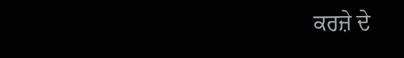ਕਰਜ਼ੇ ਦੇ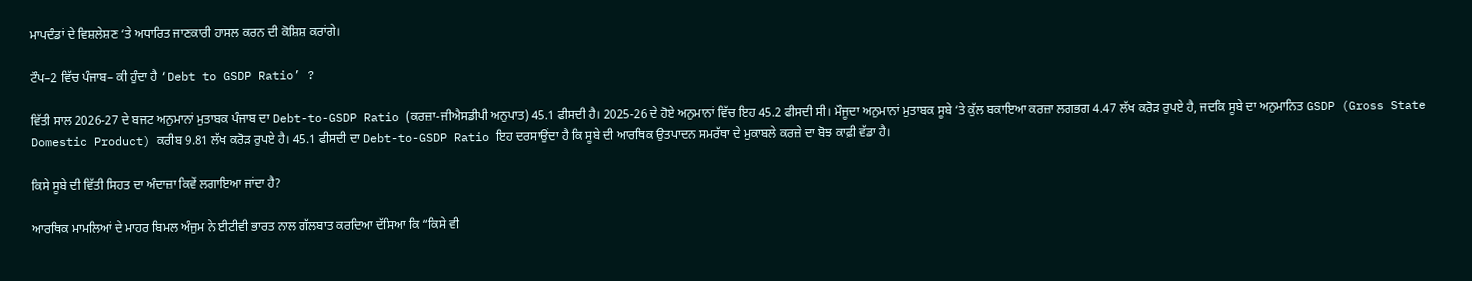ਮਾਪਦੰਡਾਂ ਦੇ ਵਿਸ਼ਲੇਸ਼ਣ ‘ਤੇ ਅਧਾਰਿਤ ਜਾਣਕਾਰੀ ਹਾਸਲ ਕਰਨ ਦੀ ਕੋਸ਼ਿਸ਼ ਕਰਾਂਗੇ।

ਟੌਪ–2 ਵਿੱਚ ਪੰਜਾਬ– ਕੀ ਹੁੰਦਾ ਹੈ ‘Debt to GSDP Ratio’ ?

ਵਿੱਤੀ ਸਾਲ 2026-27 ਦੇ ਬਜਟ ਅਨੁਮਾਨਾਂ ਮੁਤਾਬਕ ਪੰਜਾਬ ਦਾ Debt-to-GSDP Ratio (ਕਰਜ਼ਾ-ਜੀਐਸਡੀਪੀ ਅਨੁਪਾਤ) 45.1 ਫੀਸਦੀ ਹੈ। 2025-26 ਦੇ ਹੋਏ ਅਨੁਮਾਨਾਂ ਵਿੱਚ ਇਹ 45.2 ਫੀਸਦੀ ਸੀ। ਮੌਜੂਦਾ ਅਨੁਮਾਨਾਂ ਮੁਤਾਬਕ ਸੂਬੇ ‘ਤੇ ਕੁੱਲ ਬਕਾਇਆ ਕਰਜ਼ਾ ਲਗਭਗ 4.47 ਲੱਖ ਕਰੋੜ ਰੁਪਏ ਹੈ, ਜਦਕਿ ਸੂਬੇ ਦਾ ਅਨੁਮਾਨਿਤ GSDP (Gross State Domestic Product) ਕਰੀਬ 9.81 ਲੱਖ ਕਰੋੜ ਰੁਪਏ ਹੈ। 45.1 ਫੀਸਦੀ ਦਾ Debt-to-GSDP Ratio ਇਹ ਦਰਸਾਉਂਦਾ ਹੈ ਕਿ ਸੂਬੇ ਦੀ ਆਰਥਿਕ ਉਤਪਾਦਨ ਸਮਰੱਥਾ ਦੇ ਮੁਕਾਬਲੇ ਕਰਜ਼ੇ ਦਾ ਬੋਝ ਕਾਫ਼ੀ ਵੱਡਾ ਹੈ।

ਕਿਸੇ ਸੂਬੇ ਦੀ ਵਿੱਤੀ ਸਿਹਤ ਦਾ ਅੰਦਾਜ਼ਾ ਕਿਵੇਂ ਲਗਾਇਆ ਜਾਂਦਾ ਹੈ?

ਆਰਥਿਕ ਮਾਮਲਿਆਂ ਦੇ ਮਾਹਰ ਬਿਮਲ ਅੰਜੁਮ ਨੇ ਈਟੀਵੀ ਭਾਰਤ ਨਾਲ ਗੱਲਬਾਤ ਕਰਦਿਆ ਦੱਸਿਆ ਕਿ “ਕਿਸੇ ਵੀ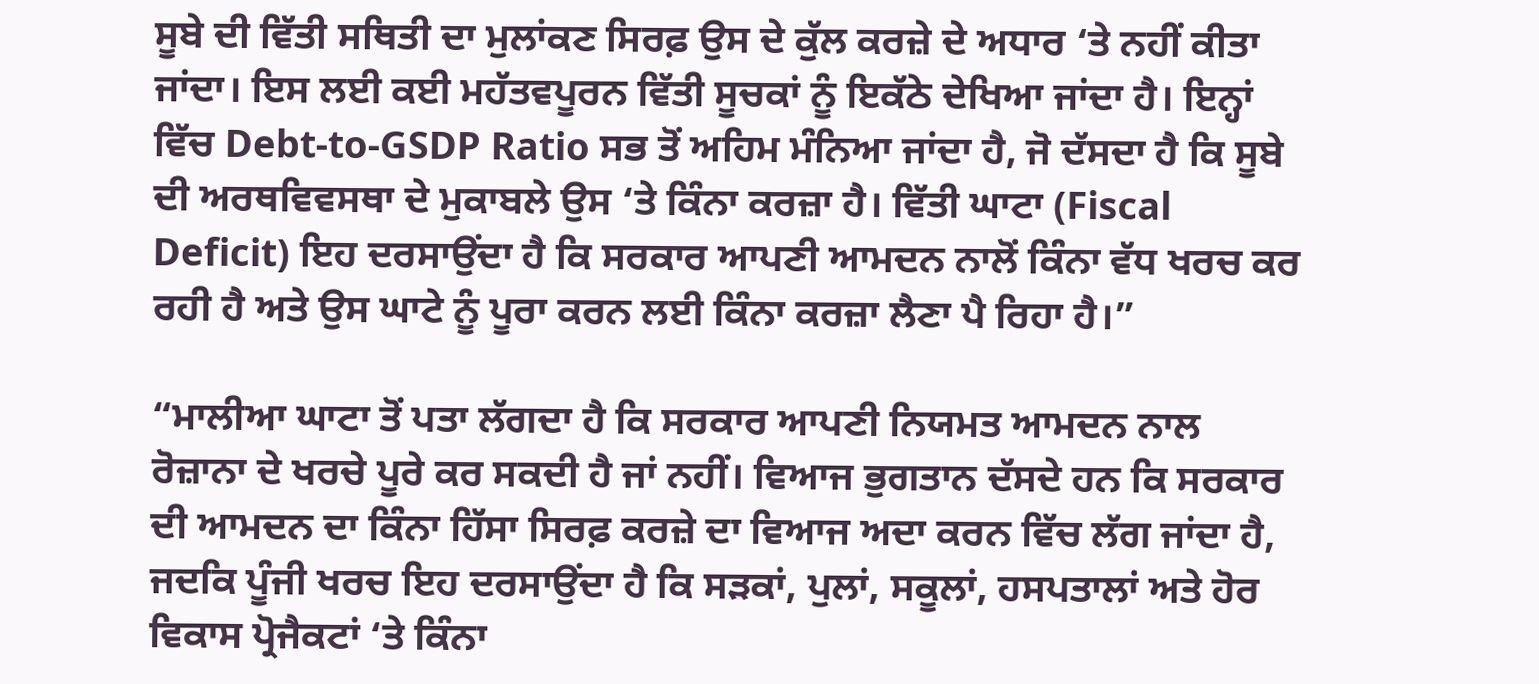ਸੂਬੇ ਦੀ ਵਿੱਤੀ ਸਥਿਤੀ ਦਾ ਮੁਲਾਂਕਣ ਸਿਰਫ਼ ਉਸ ਦੇ ਕੁੱਲ ਕਰਜ਼ੇ ਦੇ ਅਧਾਰ ‘ਤੇ ਨਹੀਂ ਕੀਤਾ ਜਾਂਦਾ। ਇਸ ਲਈ ਕਈ ਮਹੱਤਵਪੂਰਨ ਵਿੱਤੀ ਸੂਚਕਾਂ ਨੂੰ ਇਕੱਠੇ ਦੇਖਿਆ ਜਾਂਦਾ ਹੈ। ਇਨ੍ਹਾਂ ਵਿੱਚ Debt-to-GSDP Ratio ਸਭ ਤੋਂ ਅਹਿਮ ਮੰਨਿਆ ਜਾਂਦਾ ਹੈ, ਜੋ ਦੱਸਦਾ ਹੈ ਕਿ ਸੂਬੇ ਦੀ ਅਰਥਵਿਵਸਥਾ ਦੇ ਮੁਕਾਬਲੇ ਉਸ ‘ਤੇ ਕਿੰਨਾ ਕਰਜ਼ਾ ਹੈ। ਵਿੱਤੀ ਘਾਟਾ (Fiscal Deficit) ਇਹ ਦਰਸਾਉਂਦਾ ਹੈ ਕਿ ਸਰਕਾਰ ਆਪਣੀ ਆਮਦਨ ਨਾਲੋਂ ਕਿੰਨਾ ਵੱਧ ਖਰਚ ਕਰ ਰਹੀ ਹੈ ਅਤੇ ਉਸ ਘਾਟੇ ਨੂੰ ਪੂਰਾ ਕਰਨ ਲਈ ਕਿੰਨਾ ਕਰਜ਼ਾ ਲੈਣਾ ਪੈ ਰਿਹਾ ਹੈ।”

“ਮਾਲੀਆ ਘਾਟਾ ਤੋਂ ਪਤਾ ਲੱਗਦਾ ਹੈ ਕਿ ਸਰਕਾਰ ਆਪਣੀ ਨਿਯਮਤ ਆਮਦਨ ਨਾਲ ਰੋਜ਼ਾਨਾ ਦੇ ਖਰਚੇ ਪੂਰੇ ਕਰ ਸਕਦੀ ਹੈ ਜਾਂ ਨਹੀਂ। ਵਿਆਜ ਭੁਗਤਾਨ ਦੱਸਦੇ ਹਨ ਕਿ ਸਰਕਾਰ ਦੀ ਆਮਦਨ ਦਾ ਕਿੰਨਾ ਹਿੱਸਾ ਸਿਰਫ਼ ਕਰਜ਼ੇ ਦਾ ਵਿਆਜ ਅਦਾ ਕਰਨ ਵਿੱਚ ਲੱਗ ਜਾਂਦਾ ਹੈ, ਜਦਕਿ ਪੂੰਜੀ ਖਰਚ ਇਹ ਦਰਸਾਉਂਦਾ ਹੈ ਕਿ ਸੜਕਾਂ, ਪੁਲਾਂ, ਸਕੂਲਾਂ, ਹਸਪਤਾਲਾਂ ਅਤੇ ਹੋਰ ਵਿਕਾਸ ਪ੍ਰੋਜੈਕਟਾਂ ‘ਤੇ ਕਿੰਨਾ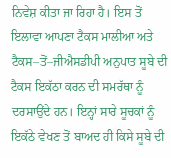ਨਿਵੇਸ਼ ਕੀਤਾ ਜਾ ਰਿਹਾ ਹੈ। ਇਸ ਤੋਂ ਇਲਾਵਾ ਆਪਣਾ ਟੈਕਸ ਮਾਲੀਆ ਅਤੇ ਟੈਕਸ–ਤੋਂ–ਜੀਐਸਡੀਪੀ ਅਨੁਪਾਤ ਸੂਬੇ ਦੀ ਟੈਕਸ ਇਕੱਠਾ ਕਰਨ ਦੀ ਸਮਰੱਥਾ ਨੂੰ ਦਰਸਾਉਂਦੇ ਹਨ। ਇਨ੍ਹਾਂ ਸਾਰੇ ਸੂਚਕਾਂ ਨੂੰ ਇਕੱਠੇ ਵੇਖਣ ਤੋਂ ਬਾਅਦ ਹੀ ਕਿਸੇ ਸੂਬੇ ਦੀ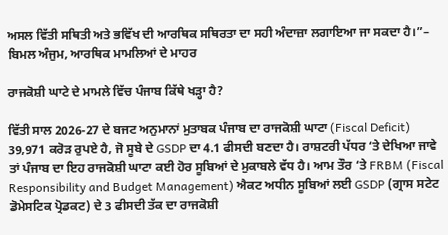ਅਸਲ ਵਿੱਤੀ ਸਥਿਤੀ ਅਤੇ ਭਵਿੱਖ ਦੀ ਆਰਥਿਕ ਸਥਿਰਤਾ ਦਾ ਸਹੀ ਅੰਦਾਜ਼ਾ ਲਗਾਇਆ ਜਾ ਸਕਦਾ ਹੈ।”– ਬਿਮਲ ਅੰਜੁਮ, ਆਰਥਿਕ ਮਾਮਲਿਆਂ ਦੇ ਮਾਹਰ

ਰਾਜਕੋਸ਼ੀ ਘਾਟੇ ਦੇ ਮਾਮਲੇ ਵਿੱਚ ਪੰਜਾਬ ਕਿੱਥੇ ਖੜ੍ਹਾ ਹੈ?

ਵਿੱਤੀ ਸਾਲ 2026-27 ਦੇ ਬਜਟ ਅਨੁਮਾਨਾਂ ਮੁਤਾਬਕ ਪੰਜਾਬ ਦਾ ਰਾਜਕੋਸ਼ੀ ਘਾਟਾ (Fiscal Deficit) 39,971 ਕਰੋੜ ਰੁਪਏ ਹੈ, ਜੋ ਸੂਬੇ ਦੇ GSDP ਦਾ 4.1 ਫੀਸਦੀ ਬਣਦਾ ਹੈ। ਰਾਸ਼ਟਰੀ ਪੱਧਰ ‘ਤੇ ਦੇਖਿਆ ਜਾਵੇ ਤਾਂ ਪੰਜਾਬ ਦਾ ਇਹ ਰਾਜਕੋਸ਼ੀ ਘਾਟਾ ਕਈ ਹੋਰ ਸੂਬਿਆਂ ਦੇ ਮੁਕਾਬਲੇ ਵੱਧ ਹੈ। ਆਮ ਤੌਰ ‘ਤੇ FRBM (Fiscal Responsibility and Budget Management) ਐਕਟ ਅਧੀਨ ਸੂਬਿਆਂ ਲਈ GSDP (ਗ੍ਰਾਸ ਸਟੇਟ ਡੋਮੇਸਟਿਕ ਪ੍ਰੋਡਕਟ) ਦੇ 3 ਫੀਸਦੀ ਤੱਕ ਦਾ ਰਾਜਕੋਸ਼ੀ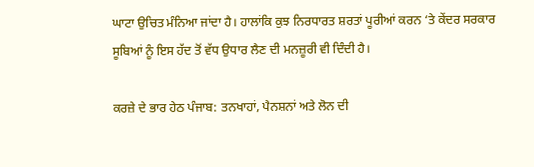ਘਾਟਾ ਉਚਿਤ ਮੰਨਿਆ ਜਾਂਦਾ ਹੈ। ਹਾਲਾਂਕਿ ਕੁਝ ਨਿਰਧਾਰਤ ਸ਼ਰਤਾਂ ਪੂਰੀਆਂ ਕਰਨ ‘ਤੇ ਕੇਂਦਰ ਸਰਕਾਰ ਸੂਬਿਆਂ ਨੂੰ ਇਸ ਹੱਦ ਤੋਂ ਵੱਧ ਉਧਾਰ ਲੈਣ ਦੀ ਮਨਜ਼ੂਰੀ ਵੀ ਦਿੰਦੀ ਹੈ।

ਕਰਜ਼ੇ ਦੇ ਭਾਰ ਹੇਠ ਪੰਜਾਬ: ਤਨਖਾਹਾਂ, ਪੈਨਸ਼ਨਾਂ ਅਤੇ ਲੋਨ ਦੀ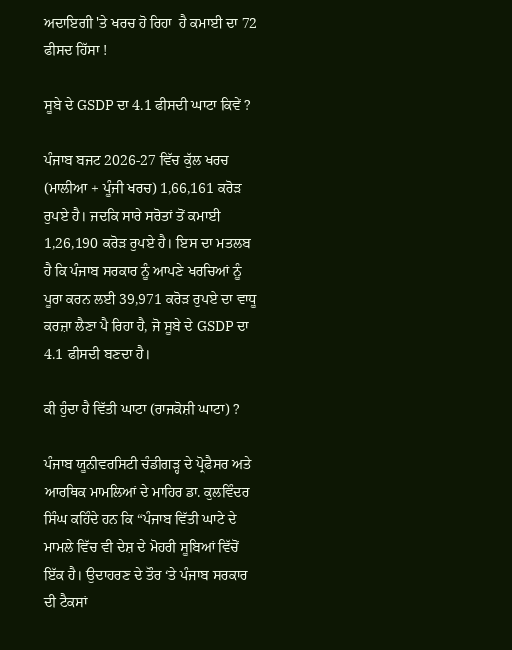ਅਦਾਇਗੀ 'ਤੇ ਖਰਚ ਹੋ ਰਿਹਾ  ਹੈ ਕਮਾਈ ਦਾ 72 ਫੀਸਦ ਹਿੱਸਾ !

ਸੂਬੇ ਦੇ GSDP ਦਾ 4.1 ਫੀਸਦੀ ਘਾਟਾ ਕਿਵੇਂ ?

ਪੰਜਾਬ ਬਜਟ 2026-27 ਵਿੱਚ ਕੁੱਲ ਖਰਚ (ਮਾਲੀਆ + ਪੂੰਜੀ ਖਰਚ) 1,66,161 ਕਰੋੜ ਰੁਪਏ ਹੈ। ਜਦਕਿ ਸਾਰੇ ਸਰੋਤਾਂ ਤੋਂ ਕਮਾਈ 1,26,190 ਕਰੋੜ ਰੁਪਏ ਹੈ। ਇਸ ਦਾ ਮਤਲਬ ਹੈ ਕਿ ਪੰਜਾਬ ਸਰਕਾਰ ਨੂੰ ਆਪਣੇ ਖਰਚਿਆਂ ਨੂੰ ਪੂਰਾ ਕਰਨ ਲਈ 39,971 ਕਰੋੜ ਰੁਪਏ ਦਾ ਵਾਧੂ ਕਰਜ਼ਾ ਲੈਣਾ ਪੈ ਰਿਹਾ ਹੈ, ਜੋ ਸੂਬੇ ਦੇ GSDP ਦਾ 4.1 ਫੀਸਦੀ ਬਣਦਾ ਹੈ।

ਕੀ ਹੁੰਦਾ ਹੈ ਵਿੱਤੀ ਘਾਟਾ (ਰਾਜਕੋਸ਼ੀ ਘਾਟਾ) ?

ਪੰਜਾਬ ਯੂਨੀਵਰਸਿਟੀ ਚੰਡੀਗੜ੍ਹ ਦੇ ਪ੍ਰੋਫੈਸਰ ਅਤੇ ਆਰਥਿਕ ਮਾਮਲਿਆਂ ਦੇ ਮਾਹਿਰ ਡਾ. ਕੁਲਵਿੰਦਰ ਸਿੰਘ ਕਹਿੰਦੇ ਹਨ ਕਿ “ਪੰਜਾਬ ਵਿੱਤੀ ਘਾਟੇ ਦੇ ਮਾਮਲੇ ਵਿੱਚ ਵੀ ਦੇਸ਼ ਦੇ ਮੋਹਰੀ ਸੂਬਿਆਂ ਵਿੱਚੋਂ ਇੱਕ ਹੈ। ਉਦਾਹਰਣ ਦੇ ਤੌਰ ‘ਤੇ ਪੰਜਾਬ ਸਰਕਾਰ ਦੀ ਟੈਕਸਾਂ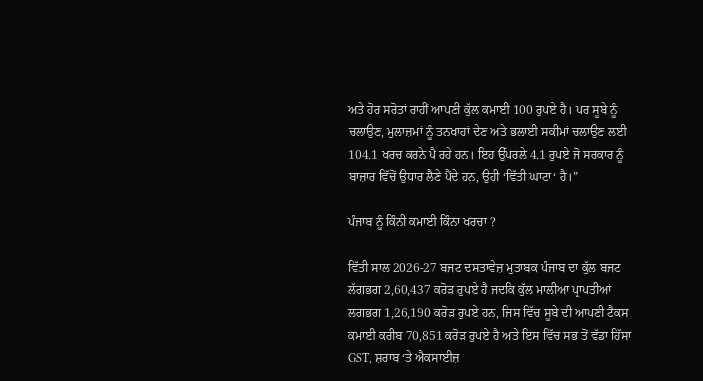ਅਤੇ ਹੋਰ ਸਰੋਤਾਂ ਰਾਹੀਂ ਆਪਣੀ ਕੁੱਲ ਕਮਾਈ 100 ਰੁਪਏ ਹੈ। ਪਰ ਸੂਬੇ ਨੂੰ ਚਲਾਉਣ, ਮੁਲਾਜ਼ਮਾਂ ਨੂੰ ਤਨਖਾਹਾਂ ਦੇਣ ਅਤੇ ਭਲਾਈ ਸਕੀਮਾਂ ਚਲਾਉਣ ਲਈ 104.1 ਖਰਚ ਕਰਨੇ ਪੈ ਰਹੇ ਹਨ। ਇਹ ਉੱਪਰਲੇ 4.1 ਰੁਪਏ ਜੋ ਸਰਕਾਰ ਨੂੰ ਬਾਜ਼ਾਰ ਵਿੱਚੋਂ ਉਧਾਰ ਲੈਣੇ ਪੈਂਦੇ ਹਨ, ਉਹੀ ‘ਵਿੱਤੀ ਘਾਟਾ‘ ਹੈ।”

ਪੰਜਾਬ ਨੂੰ ਕਿੰਨੀ ਕਮਾਈ ਕਿੰਨਾ ਖਰਚਾ ?

ਵਿੱਤੀ ਸਾਲ 2026-27 ਬਜਟ ਦਸਤਾਵੇਜ਼ ਮੁਤਾਬਕ ਪੰਜਾਬ ਦਾ ਕੁੱਲ ਬਜਟ ਲੱਗਭਗ 2,60,437 ਕਰੋੜ ਰੁਪਏ ਹੈ ਜਦਕਿ ਕੁੱਲ ਮਾਲੀਆ ਪ੍ਰਾਪਤੀਆਂ ਲਗਭਗ 1,26,190 ਕਰੋੜ ਰੁਪਏ ਹਨ, ਜਿਸ ਵਿੱਚ ਸੂਬੇ ਦੀ ਆਪਣੀ ਟੈਕਸ ਕਮਾਈ ਕਰੀਬ 70,851 ਕਰੋੜ ਰੁਪਏ ਹੈ ਅਤੇ ਇਸ ਵਿੱਚ ਸਭ ਤੋਂ ਵੱਡਾ ਹਿੱਸਾ GST, ਸ਼ਰਾਬ ‘ਤੇ ਐਕਸਾਈਜ਼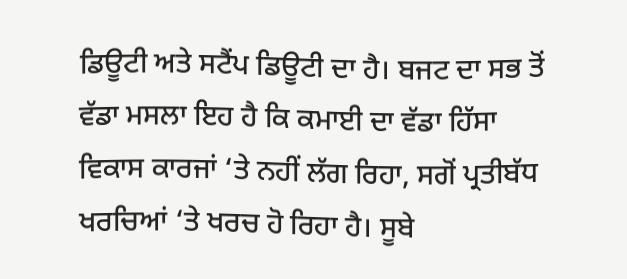ਡਿਊਟੀ ਅਤੇ ਸਟੈਂਪ ਡਿਊਟੀ ਦਾ ਹੈ। ਬਜਟ ਦਾ ਸਭ ਤੋਂ ਵੱਡਾ ਮਸਲਾ ਇਹ ਹੈ ਕਿ ਕਮਾਈ ਦਾ ਵੱਡਾ ਹਿੱਸਾ ਵਿਕਾਸ ਕਾਰਜਾਂ ‘ਤੇ ਨਹੀਂ ਲੱਗ ਰਿਹਾ, ਸਗੋਂ ਪ੍ਰਤੀਬੱਧ ਖਰਚਿਆਂ ‘ਤੇ ਖਰਚ ਹੋ ਰਿਹਾ ਹੈ। ਸੂਬੇ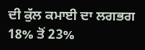ਦੀ ਕੁੱਲ ਕਮਾਈ ਦਾ ਲਗਭਗ 18% ਤੋਂ 23%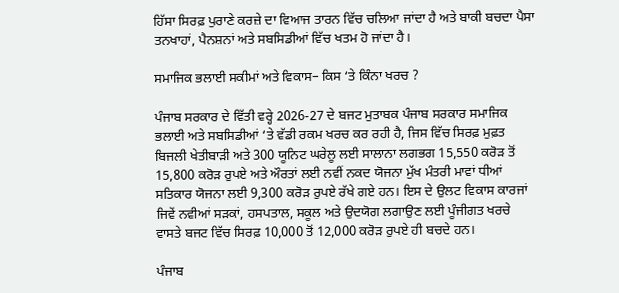ਹਿੱਸਾ ਸਿਰਫ਼ ਪੁਰਾਣੇ ਕਰਜ਼ੇ ਦਾ ਵਿਆਜ ਤਾਰਨ ਵਿੱਚ ਚਲਿਆ ਜਾਂਦਾ ਹੈ ਅਤੇ ਬਾਕੀ ਬਚਦਾ ਪੈਸਾ ਤਨਖਾਹਾਂ, ਪੈਨਸ਼ਨਾਂ ਅਤੇ ਸਬਸਿਡੀਆਂ ਵਿੱਚ ਖਤਮ ਹੋ ਜਾਂਦਾ ਹੈ।

ਸਮਾਜਿਕ ਭਲਾਈ ਸਕੀਮਾਂ ਅਤੇ ਵਿਕਾਸ– ਕਿਸ ‘ਤੇ ਕਿੰਨਾ ਖਰਚ ?

ਪੰਜਾਬ ਸਰਕਾਰ ਦੇ ਵਿੱਤੀ ਵਰ੍ਹੇ 2026-27 ਦੇ ਬਜਟ ਮੁਤਾਬਕ ਪੰਜਾਬ ਸਰਕਾਰ ਸਮਾਜਿਕ ਭਲਾਈ ਅਤੇ ਸਬਸਿਡੀਆਂ ‘ਤੇ ਵੱਡੀ ਰਕਮ ਖਰਚ ਕਰ ਰਹੀ ਹੈ, ਜਿਸ ਵਿੱਚ ਸਿਰਫ਼ ਮੁਫ਼ਤ ਬਿਜਲੀ ਖੇਤੀਬਾੜੀ ਅਤੇ 300 ਯੂਨਿਟ ਘਰੇਲੂ ਲਈ ਸਾਲਾਨਾ ਲਗਭਗ 15,550 ਕਰੋੜ ਤੋਂ 15,800 ਕਰੋੜ ਰੁਪਏ ਅਤੇ ਔਰਤਾਂ ਲਈ ਨਵੀਂ ਨਕਦ ਯੋਜਨਾ ਮੁੱਖ ਮੰਤਰੀ ਮਾਵਾਂ ਧੀਆਂ ਸਤਿਕਾਰ ਯੋਜਨਾ ਲਈ 9,300 ਕਰੋੜ ਰੁਪਏ ਰੱਖੇ ਗਏ ਹਨ। ਇਸ ਦੇ ਉਲਟ ਵਿਕਾਸ ਕਾਰਜਾਂ ਜਿਵੇਂ ਨਵੀਆਂ ਸੜਕਾਂ, ਹਸਪਤਾਲ, ਸਕੂਲ ਅਤੇ ਉਦਯੋਗ ਲਗਾਉਣ ਲਈ ਪੂੰਜੀਗਤ ਖਰਚੇ ਵਾਸਤੇ ਬਜਟ ਵਿੱਚ ਸਿਰਫ਼ 10,000 ਤੋਂ 12,000 ਕਰੋੜ ਰੁਪਏ ਹੀ ਬਚਦੇ ਹਨ।

ਪੰਜਾਬ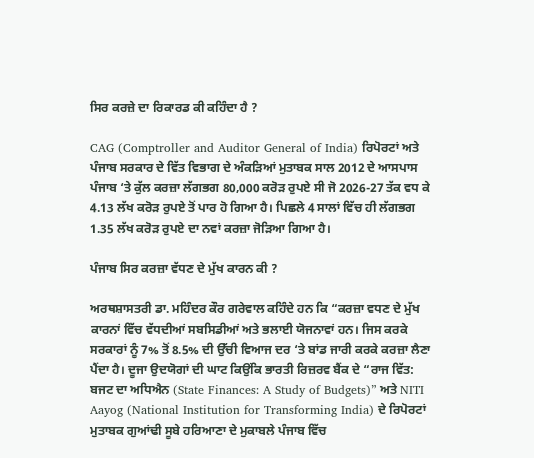ਸਿਰ ਕਰਜ਼ੇ ਦਾ ਰਿਕਾਰਡ ਕੀ ਕਹਿੰਦਾ ਹੈ ?

CAG (Comptroller and Auditor General of India) ਰਿਪੋਰਟਾਂ ਅਤੇ ਪੰਜਾਬ ਸਰਕਾਰ ਦੇ ਵਿੱਤ ਵਿਭਾਗ ਦੇ ਅੰਕੜਿਆਂ ਮੁਤਾਬਕ ਸਾਲ 2012 ਦੇ ਆਸਪਾਸ ਪੰਜਾਬ ‘ਤੇ ਕੁੱਲ ਕਰਜ਼ਾ ਲੱਗਭਗ 80,000 ਕਰੋੜ ਰੁਪਏ ਸੀ ਜੋ 2026-27 ਤੱਕ ਵਧ ਕੇ 4.13 ਲੱਖ ਕਰੋੜ ਰੁਪਏ ਤੋਂ ਪਾਰ ਹੋ ਗਿਆ ਹੈ। ਪਿਛਲੇ 4 ਸਾਲਾਂ ਵਿੱਚ ਹੀ ਲੱਗਭਗ 1.35 ਲੱਖ ਕਰੋੜ ਰੁਪਏ ਦਾ ਨਵਾਂ ਕਰਜ਼ਾ ਜੋੜਿਆ ਗਿਆ ਹੈ।

ਪੰਜਾਬ ਸਿਰ ਕਰਜ਼ਾ ਵੱਧਣ ਦੇ ਮੁੱਖ ਕਾਰਨ ਕੀ ?

ਅਰਥਸ਼ਾਸਤਰੀ ਡਾ. ਮਹਿੰਦਰ ਕੌਰ ਗਰੇਵਾਲ ਕਹਿੰਦੇ ਹਨ ਕਿ “ਕਰਜ਼ਾ ਵਧਣ ਦੇ ਮੁੱਖ ਕਾਰਨਾਂ ਵਿੱਚ ਵੱਧਦੀਆਂ ਸਬਸਿਡੀਆਂ ਅਤੇ ਭਲਾਈ ਯੋਜਨਾਵਾਂ ਹਨ। ਜਿਸ ਕਰਕੇ ਸਰਕਾਰਾਂ ਨੂੰ 7% ਤੋਂ 8.5% ਦੀ ਉੱਚੀ ਵਿਆਜ ਦਰ ‘ਤੇ ਬਾਂਡ ਜਾਰੀ ਕਰਕੇ ਕਰਜ਼ਾ ਲੈਣਾ ਪੈਂਦਾ ਹੈ। ਦੂਜਾ ਉਦਯੋਗਾਂ ਦੀ ਘਾਟ ਕਿਉਂਕਿ ਭਾਰਤੀ ਰਿਜ਼ਰਵ ਬੈਂਕ ਦੇ “ਰਾਜ ਵਿੱਤ: ਬਜਟ ਦਾ ਅਧਿਐਨ (State Finances: A Study of Budgets)” ਅਤੇ NITI Aayog (National Institution for Transforming India) ਦੇ ਰਿਪੋਰਟਾਂ ਮੁਤਾਬਕ ਗੁਆਂਢੀ ਸੂਬੇ ਹਰਿਆਣਾ ਦੇ ਮੁਕਾਬਲੇ ਪੰਜਾਬ ਵਿੱਚ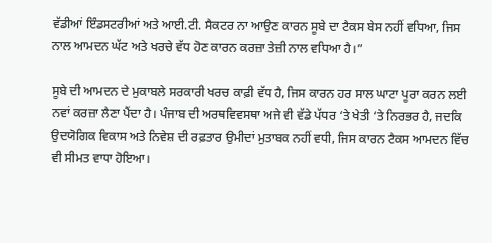ਵੱਡੀਆਂ ਇੰਡਸਟਰੀਆਂ ਅਤੇ ਆਈ.ਟੀ. ਸੈਕਟਰ ਨਾ ਆਉਣ ਕਾਰਨ ਸੂਬੇ ਦਾ ਟੈਕਸ ਬੇਸ ਨਹੀਂ ਵਧਿਆ, ਜਿਸ ਨਾਲ ਆਮਦਨ ਘੱਟ ਅਤੇ ਖਰਚੇ ਵੱਧ ਹੋਣ ਕਾਰਨ ਕਰਜ਼ਾ ਤੇਜ਼ੀ ਨਾਲ ਵਧਿਆ ਹੈ।”

ਸੂਬੇ ਦੀ ਆਮਦਨ ਦੇ ਮੁਕਾਬਲੇ ਸਰਕਾਰੀ ਖਰਚ ਕਾਫ਼ੀ ਵੱਧ ਹੈ, ਜਿਸ ਕਾਰਨ ਹਰ ਸਾਲ ਘਾਟਾ ਪੂਰਾ ਕਰਨ ਲਈ ਨਵਾਂ ਕਰਜ਼ਾ ਲੈਣਾ ਪੈਂਦਾ ਹੈ। ਪੰਜਾਬ ਦੀ ਅਰਥਵਿਵਸਥਾ ਅਜੇ ਵੀ ਵੱਡੇ ਪੱਧਰ ‘ਤੇ ਖੇਤੀ ‘ਤੇ ਨਿਰਭਰ ਹੈ, ਜਦਕਿ ਉਦਯੋਗਿਕ ਵਿਕਾਸ ਅਤੇ ਨਿਵੇਸ਼ ਦੀ ਰਫ਼ਤਾਰ ਉਮੀਦਾਂ ਮੁਤਾਬਕ ਨਹੀਂ ਵਧੀ, ਜਿਸ ਕਾਰਨ ਟੈਕਸ ਆਮਦਨ ਵਿੱਚ ਵੀ ਸੀਮਤ ਵਾਧਾ ਹੋਇਆ।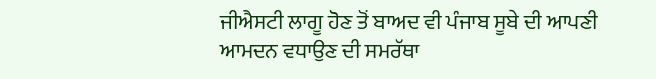ਜੀਐਸਟੀ ਲਾਗੂ ਹੋਣ ਤੋਂ ਬਾਅਦ ਵੀ ਪੰਜਾਬ ਸੂਬੇ ਦੀ ਆਪਣੀ ਆਮਦਨ ਵਧਾਉਣ ਦੀ ਸਮਰੱਥਾ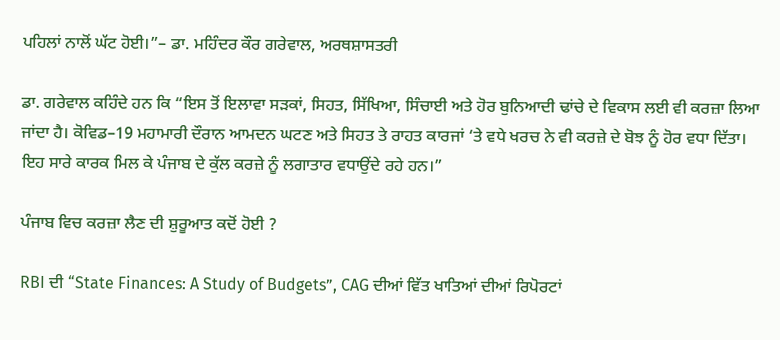ਪਹਿਲਾਂ ਨਾਲੋਂ ਘੱਟ ਹੋਈ।”– ਡਾ. ਮਹਿੰਦਰ ਕੌਰ ਗਰੇਵਾਲ, ਅਰਥਸ਼ਾਸਤਰੀ

ਡਾ. ਗਰੇਵਾਲ ਕਹਿੰਦੇ ਹਨ ਕਿ “ਇਸ ਤੋਂ ਇਲਾਵਾ ਸੜਕਾਂ, ਸਿਹਤ, ਸਿੱਖਿਆ, ਸਿੰਚਾਈ ਅਤੇ ਹੋਰ ਬੁਨਿਆਦੀ ਢਾਂਚੇ ਦੇ ਵਿਕਾਸ ਲਈ ਵੀ ਕਰਜ਼ਾ ਲਿਆ ਜਾਂਦਾ ਹੈ। ਕੋਵਿਡ–19 ਮਹਾਮਾਰੀ ਦੌਰਾਨ ਆਮਦਨ ਘਟਣ ਅਤੇ ਸਿਹਤ ਤੇ ਰਾਹਤ ਕਾਰਜਾਂ ‘ਤੇ ਵਧੇ ਖਰਚ ਨੇ ਵੀ ਕਰਜ਼ੇ ਦੇ ਬੋਝ ਨੂੰ ਹੋਰ ਵਧਾ ਦਿੱਤਾ। ਇਹ ਸਾਰੇ ਕਾਰਕ ਮਿਲ ਕੇ ਪੰਜਾਬ ਦੇ ਕੁੱਲ ਕਰਜ਼ੇ ਨੂੰ ਲਗਾਤਾਰ ਵਧਾਉਂਦੇ ਰਹੇ ਹਨ।”

ਪੰਜਾਬ ਵਿਚ ਕਰਜ਼ਾ ਲੈਣ ਦੀ ਸ਼ੁਰੂਆਤ ਕਦੋਂ ਹੋਈ ?

RBI ਦੀ “State Finances: A Study of Budgets”, CAG ਦੀਆਂ ਵਿੱਤ ਖਾਤਿਆਂ ਦੀਆਂ ਰਿਪੋਰਟਾਂ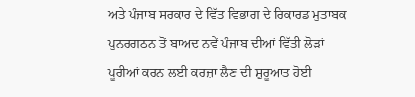ਅਤੇ ਪੰਜਾਬ ਸਰਕਾਰ ਦੇ ਵਿੱਤ ਵਿਭਾਗ ਦੇ ਰਿਕਾਰਡ ਮੁਤਾਬਕ ਪੁਨਰਗਠਨ ਤੋਂ ਬਾਅਦ ਨਵੇਂ ਪੰਜਾਬ ਦੀਆਂ ਵਿੱਤੀ ਲੋੜਾਂ ਪੂਰੀਆਂ ਕਰਨ ਲਈ ਕਰਜ਼ਾ ਲੈਣ ਦੀ ਸ਼ੁਰੂਆਤ ਹੋਈ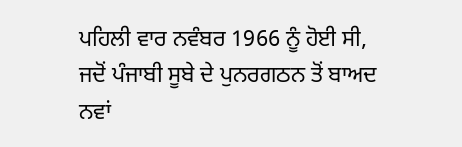ਪਹਿਲੀ ਵਾਰ ਨਵੰਬਰ 1966 ਨੂੰ ਹੋਈ ਸੀ, ਜਦੋਂ ਪੰਜਾਬੀ ਸੂਬੇ ਦੇ ਪੁਨਰਗਠਨ ਤੋਂ ਬਾਅਦ ਨਵਾਂ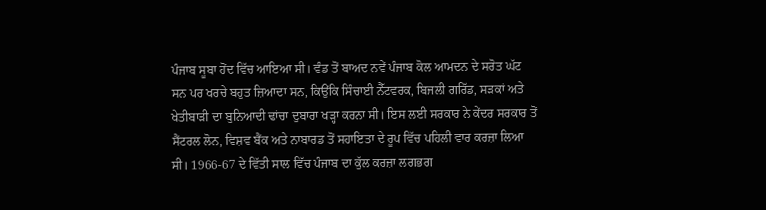ਪੰਜਾਬ ਸੂਬਾ ਹੋਂਦ ਵਿੱਚ ਆਇਆ ਸੀ। ਵੰਡ ਤੋਂ ਬਾਅਦ ਨਵੇਂ ਪੰਜਾਬ ਕੋਲ ਆਮਦਨ ਦੇ ਸਰੋਤ ਘੱਟ ਸਨ ਪਰ ਖਰਚੇ ਬਹੁਤ ਜ਼ਿਆਦਾ ਸਨ, ਕਿਉਂਕਿ ਸਿੰਚਾਈ ਨੈੱਟਵਰਕ, ਬਿਜਲੀ ਗਰਿੱਡ, ਸੜਕਾਂ ਅਤੇ ਖੇਤੀਬਾੜੀ ਦਾ ਬੁਨਿਆਦੀ ਢਾਂਚਾ ਦੁਬਾਰਾ ਖੜ੍ਹਾ ਕਰਨਾ ਸੀ। ਇਸ ਲਈ ਸਰਕਾਰ ਨੇ ਕੇਂਦਰ ਸਰਕਾਰ ਤੋਂ ਸੈਂਟਰਲ ਲੋਨ, ਵਿਸ਼ਵ ਬੈਂਕ ਅਤੇ ਨਾਬਾਰਡ ਤੋਂ ਸਹਾਇਤਾ ਦੇ ਰੂਪ ਵਿੱਚ ਪਹਿਲੀ ਵਾਰ ਕਰਜ਼ਾ ਲਿਆ ਸੀ। 1966-67 ਦੇ ਵਿੱਤੀ ਸਾਲ ਵਿੱਚ ਪੰਜਾਬ ਦਾ ਕੁੱਲ ਕਰਜ਼ਾ ਲਗਭਗ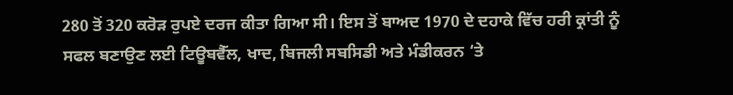280 ਤੋਂ 320 ਕਰੋੜ ਰੁਪਏ ਦਰਜ ਕੀਤਾ ਗਿਆ ਸੀ। ਇਸ ਤੋਂ ਬਾਅਦ 1970 ਦੇ ਦਹਾਕੇ ਵਿੱਚ ਹਰੀ ਕ੍ਰਾਂਤੀ ਨੂੰ ਸਫਲ ਬਣਾਉਣ ਲਈ ਟਿਊਬਵੈੱਲ, ਖਾਦ, ਬਿਜਲੀ ਸਬਸਿਡੀ ਅਤੇ ਮੰਡੀਕਰਨ ‘ਤੇ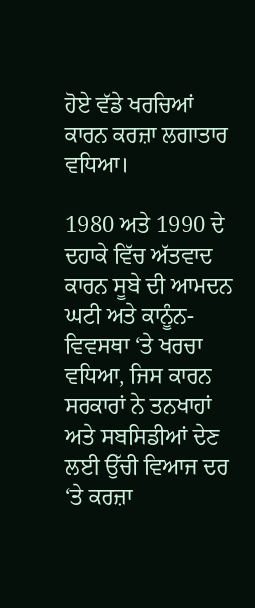ਹੋਏ ਵੱਡੇ ਖਰਚਿਆਂ ਕਾਰਨ ਕਰਜ਼ਾ ਲਗਾਤਾਰ ਵਧਿਆ।

1980 ਅਤੇ 1990 ਦੇ ਦਹਾਕੇ ਵਿੱਚ ਅੱਤਵਾਦ ਕਾਰਨ ਸੂਬੇ ਦੀ ਆਮਦਨ ਘਟੀ ਅਤੇ ਕਾਨੂੰਨ-ਵਿਵਸਥਾ ‘ਤੇ ਖਰਚਾ ਵਧਿਆ, ਜਿਸ ਕਾਰਨ ਸਰਕਾਰਾਂ ਨੇ ਤਨਖਾਹਾਂ ਅਤੇ ਸਬਸਿਡੀਆਂ ਦੇਣ ਲਈ ਉੱਚੀ ਵਿਆਜ ਦਰ ‘ਤੇ ਕਰਜ਼ਾ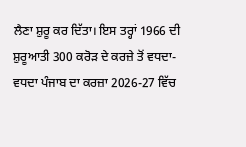ਲੈਣਾ ਸ਼ੁਰੂ ਕਰ ਦਿੱਤਾ। ਇਸ ਤਰ੍ਹਾਂ 1966 ਦੀ ਸ਼ੁਰੂਆਤੀ 300 ਕਰੋੜ ਦੇ ਕਰਜ਼ੇ ਤੋਂ ਵਧਦਾ-ਵਧਦਾ ਪੰਜਾਬ ਦਾ ਕਰਜ਼ਾ 2026-27 ਵਿੱਚ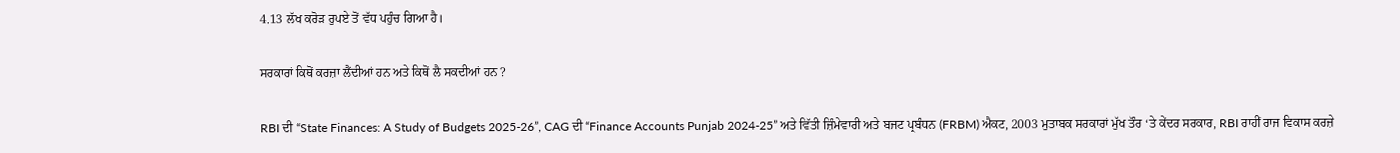4.13 ਲੱਖ ਕਰੋੜ ਰੁਪਏ ਤੋਂ ਵੱਧ ਪਹੁੰਚ ਗਿਆ ਹੈ।

ਸਰਕਾਰਾਂ ਕਿਥੋਂ ਕਰਜ਼ਾ ਲੈਂਦੀਆਂ ਹਨ ਅਤੇ ਕਿਥੋਂ ਲੈ ਸਕਦੀਆਂ ਹਨ ?

RBI ਦੀ “State Finances: A Study of Budgets 2025-26”, CAG ਦੀ “Finance Accounts Punjab 2024-25” ਅਤੇ ਵਿੱਤੀ ਜ਼ਿੰਮੇਵਾਰੀ ਅਤੇ ਬਜਟ ਪ੍ਰਬੰਧਨ (FRBM) ਐਕਟ, 2003 ਮੁਤਾਬਕ ਸਰਕਾਰਾਂ ਮੁੱਖ ਤੌਰ ‘ਤੇ ਕੇਂਦਰ ਸਰਕਾਰ, RBI ਰਾਹੀਂ ਰਾਜ ਵਿਕਾਸ ਕਰਜ਼ੇ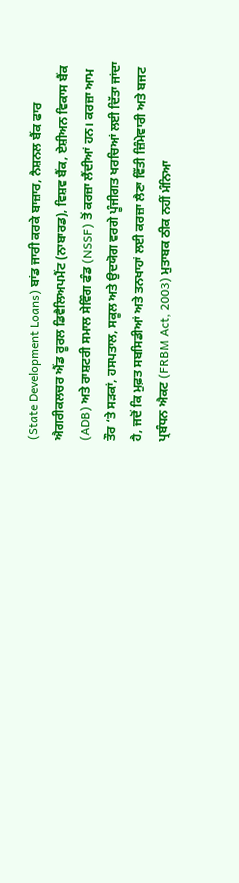(State Development Loans) ਬਾਂਡ ਜਾਰੀ ਕਰਕੇ ਬਾਜ਼ਾਰ, ਨੈਸ਼ਨਲ ਬੈਂਕ ਫਾਰ ਐਗਰੀਕਲਚਰ ਐਂਡ ਰੂਰਲ ਡਿਵੈਲਿਅਪਮੈਂਟ (ਨਾਬਾਰਡ), ਵਿਸ਼ਵ ਬੈਂਕ, ਏਸ਼ੀਅਨ ਵਿਕਾਸ ਬੈਂਕ (ADB) ਅਤੇ ਰਾਸ਼ਟਰੀ ਸਮਾਲ ਸੇਵਿੰਗ ਫੰਡ (NSSF) ਤੋਂ ਕਰਜ਼ਾ ਲੈਂਦੀਆਂ ਹਨ। ਕਰਜ਼ਾ ਆਮ ਤੌਰ ‘ਤੇ ਸੜਕਾਂ, ਹਸਪਤਾਲ, ਸਕੂਲ ਅਤੇ ਉਦਯੋਗ ਵਰਗੇ ਪੂੰਜੀਗਤ ਖਰਚਿਆਂ ਲਈ ਦਿੱਤਾ ਜਾਂਦਾ ਹੈ, ਜਦੋਂ ਕਿ ਮੁਫ਼ਤ ਸਬਸਿਡੀਆਂ ਅਤੇ ਤਨਖਾਹਾਂ ਲਈ ਕਰਜ਼ਾ ਲੈਣਾ ਵਿੱਤੀ ਜ਼ਿੰਮੇਵਾਰੀ ਅਤੇ ਬਜਟ ਪ੍ਰਬੰਧਨ ਐਕਟ (FRBM Act, 2003) ਮੁਤਾਬਕ ਠੀਕ ਨਹੀਂ ਮੰਨਿਆ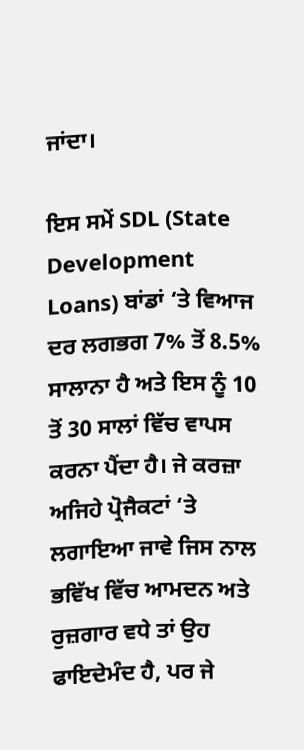ਜਾਂਦਾ।

ਇਸ ਸਮੇਂ SDL (State Development Loans) ਬਾਂਡਾਂ ‘ਤੇ ਵਿਆਜ ਦਰ ਲਗਭਗ 7% ਤੋਂ 8.5% ਸਾਲਾਨਾ ਹੈ ਅਤੇ ਇਸ ਨੂੰ 10 ਤੋਂ 30 ਸਾਲਾਂ ਵਿੱਚ ਵਾਪਸ ਕਰਨਾ ਪੈਂਦਾ ਹੈ। ਜੇ ਕਰਜ਼ਾ ਅਜਿਹੇ ਪ੍ਰੋਜੈਕਟਾਂ ‘ਤੇ ਲਗਾਇਆ ਜਾਵੇ ਜਿਸ ਨਾਲ ਭਵਿੱਖ ਵਿੱਚ ਆਮਦਨ ਅਤੇ ਰੁਜ਼ਗਾਰ ਵਧੇ ਤਾਂ ਉਹ ਫਾਇਦੇਮੰਦ ਹੈ, ਪਰ ਜੇ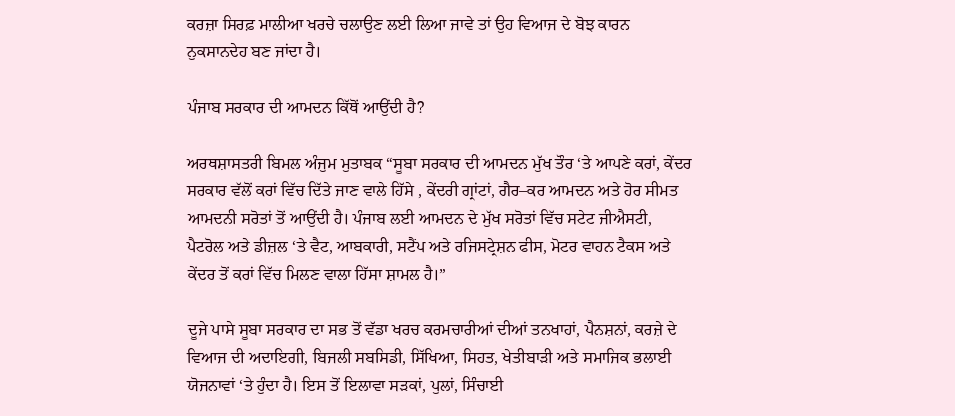ਕਰਜ਼ਾ ਸਿਰਫ਼ ਮਾਲੀਆ ਖਰਚੇ ਚਲਾਉਣ ਲਈ ਲਿਆ ਜਾਵੇ ਤਾਂ ਉਹ ਵਿਆਜ ਦੇ ਬੋਝ ਕਾਰਨ ਨੁਕਸਾਨਦੇਹ ਬਣ ਜਾਂਦਾ ਹੈ।

ਪੰਜਾਬ ਸਰਕਾਰ ਦੀ ਆਮਦਨ ਕਿੱਥੋਂ ਆਉਂਦੀ ਹੈ?

ਅਰਥਸ਼ਾਸਤਰੀ ਬਿਮਲ ਅੰਜੁਮ ਮੁਤਾਬਕ “ਸੂਬਾ ਸਰਕਾਰ ਦੀ ਆਮਦਨ ਮੁੱਖ ਤੌਰ ‘ਤੇ ਆਪਣੇ ਕਰਾਂ, ਕੇਂਦਰ ਸਰਕਾਰ ਵੱਲੋਂ ਕਰਾਂ ਵਿੱਚ ਦਿੱਤੇ ਜਾਣ ਵਾਲੇ ਹਿੱਸੇ , ਕੇਂਦਰੀ ਗ੍ਰਾਂਟਾਂ, ਗੈਰ–ਕਰ ਆਮਦਨ ਅਤੇ ਹੋਰ ਸੀਮਤ ਆਮਦਨੀ ਸਰੋਤਾਂ ਤੋਂ ਆਉਂਦੀ ਹੈ। ਪੰਜਾਬ ਲਈ ਆਮਦਨ ਦੇ ਮੁੱਖ ਸਰੋਤਾਂ ਵਿੱਚ ਸਟੇਟ ਜੀਐਸਟੀ, ਪੈਟਰੋਲ ਅਤੇ ਡੀਜ਼ਲ ‘ਤੇ ਵੈਟ, ਆਬਕਾਰੀ, ਸਟੈਂਪ ਅਤੇ ਰਜਿਸਟ੍ਰੇਸ਼ਨ ਫੀਸ, ਮੋਟਰ ਵਾਹਨ ਟੈਕਸ ਅਤੇ ਕੇਂਦਰ ਤੋਂ ਕਰਾਂ ਵਿੱਚ ਮਿਲਣ ਵਾਲਾ ਹਿੱਸਾ ਸ਼ਾਮਲ ਹੈ।”

ਦੂਜੇ ਪਾਸੇ ਸੂਬਾ ਸਰਕਾਰ ਦਾ ਸਭ ਤੋਂ ਵੱਡਾ ਖਰਚ ਕਰਮਚਾਰੀਆਂ ਦੀਆਂ ਤਨਖਾਹਾਂ, ਪੈਨਸ਼ਨਾਂ, ਕਰਜ਼ੇ ਦੇ ਵਿਆਜ ਦੀ ਅਦਾਇਗੀ, ਬਿਜਲੀ ਸਬਸਿਡੀ, ਸਿੱਖਿਆ, ਸਿਹਤ, ਖੇਤੀਬਾੜੀ ਅਤੇ ਸਮਾਜਿਕ ਭਲਾਈ ਯੋਜਨਾਵਾਂ ‘ਤੇ ਹੁੰਦਾ ਹੈ। ਇਸ ਤੋਂ ਇਲਾਵਾ ਸੜਕਾਂ, ਪੁਲਾਂ, ਸਿੰਚਾਈ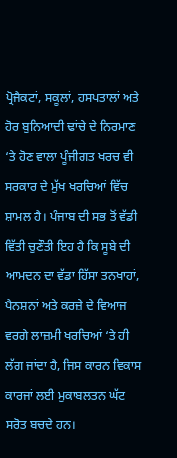ਪ੍ਰੋਜੈਕਟਾਂ, ਸਕੂਲਾਂ, ਹਸਪਤਾਲਾਂ ਅਤੇ ਹੋਰ ਬੁਨਿਆਦੀ ਢਾਂਚੇ ਦੇ ਨਿਰਮਾਣ ‘ਤੇ ਹੋਣ ਵਾਲਾ ਪੂੰਜੀਗਤ ਖਰਚ ਵੀ ਸਰਕਾਰ ਦੇ ਮੁੱਖ ਖਰਚਿਆਂ ਵਿੱਚ ਸ਼ਾਮਲ ਹੈ। ਪੰਜਾਬ ਦੀ ਸਭ ਤੋਂ ਵੱਡੀ ਵਿੱਤੀ ਚੁਣੌਤੀ ਇਹ ਹੈ ਕਿ ਸੂਬੇ ਦੀ ਆਮਦਨ ਦਾ ਵੱਡਾ ਹਿੱਸਾ ਤਨਖਾਹਾਂ, ਪੈਨਸ਼ਨਾਂ ਅਤੇ ਕਰਜ਼ੇ ਦੇ ਵਿਆਜ ਵਰਗੇ ਲਾਜ਼ਮੀ ਖਰਚਿਆਂ ‘ਤੇ ਹੀ ਲੱਗ ਜਾਂਦਾ ਹੈ, ਜਿਸ ਕਾਰਨ ਵਿਕਾਸ ਕਾਰਜਾਂ ਲਈ ਮੁਕਾਬਲਤਨ ਘੱਟ ਸਰੋਤ ਬਚਦੇ ਹਨ।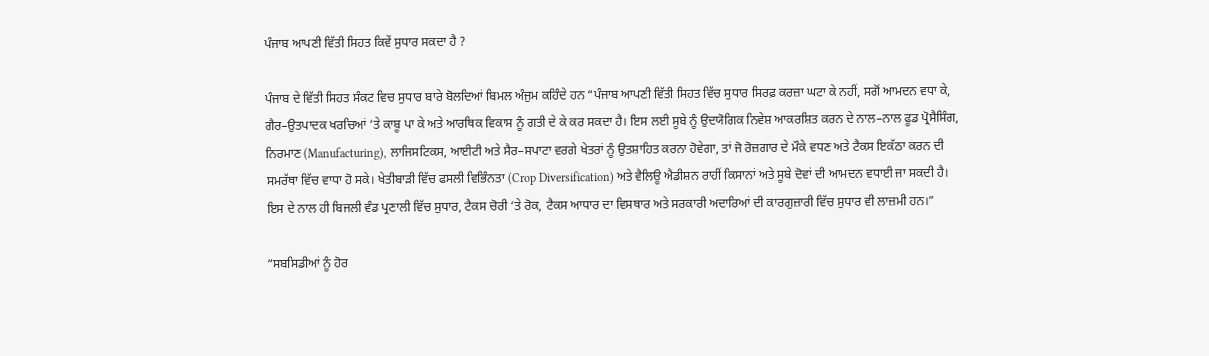ਪੰਜਾਬ ਆਪਣੀ ਵਿੱਤੀ ਸਿਹਤ ਕਿਵੇਂ ਸੁਧਾਰ ਸਕਦਾ ਹੈ ?

ਪੰਜਾਬ ਦੇ ਵਿੱਤੀ ਸਿਹਤ ਸੰਕਟ ਵਿਚ ਸੁਧਾਰ ਬਾਰੇ ਬੋਲਦਿਆਂ ਬਿਮਲ ਅੰਜੁਮ ਕਹਿੰਦੇ ਹਨ “ਪੰਜਾਬ ਆਪਣੀ ਵਿੱਤੀ ਸਿਹਤ ਵਿੱਚ ਸੁਧਾਰ ਸਿਰਫ਼ ਕਰਜ਼ਾ ਘਟਾ ਕੇ ਨਹੀਂ, ਸਗੋਂ ਆਮਦਨ ਵਧਾ ਕੇ, ਗੈਰ–ਉਤਪਾਦਕ ਖਰਚਿਆਂ ‘ਤੇ ਕਾਬੂ ਪਾ ਕੇ ਅਤੇ ਆਰਥਿਕ ਵਿਕਾਸ ਨੂੰ ਗਤੀ ਦੇ ਕੇ ਕਰ ਸਕਦਾ ਹੈ। ਇਸ ਲਈ ਸੂਬੇ ਨੂੰ ਉਦਯੋਗਿਕ ਨਿਵੇਸ਼ ਆਕਰਸ਼ਿਤ ਕਰਨ ਦੇ ਨਾਲ–ਨਾਲ ਫੂਡ ਪ੍ਰੋਸੈਸਿੰਗ, ਨਿਰਮਾਣ (Manufacturing), ਲਾਜਿਸਟਿਕਸ, ਆਈਟੀ ਅਤੇ ਸੈਰ–ਸਪਾਟਾ ਵਰਗੇ ਖੇਤਰਾਂ ਨੂੰ ਉਤਸ਼ਾਹਿਤ ਕਰਨਾ ਹੋਵੇਗਾ, ਤਾਂ ਜੋ ਰੋਜ਼ਗਾਰ ਦੇ ਮੌਕੇ ਵਧਣ ਅਤੇ ਟੈਕਸ ਇਕੱਠਾ ਕਰਨ ਦੀ ਸਮਰੱਥਾ ਵਿੱਚ ਵਾਧਾ ਹੋ ਸਕੇ। ਖੇਤੀਬਾੜੀ ਵਿੱਚ ਫਸਲੀ ਵਿਭਿੰਨਤਾ (Crop Diversification) ਅਤੇ ਵੈਲਿਊ ਐਡੀਸ਼ਨ ਰਾਹੀਂ ਕਿਸਾਨਾਂ ਅਤੇ ਸੂਬੇ ਦੋਵਾਂ ਦੀ ਆਮਦਨ ਵਧਾਈ ਜਾ ਸਕਦੀ ਹੈ। ਇਸ ਦੇ ਨਾਲ ਹੀ ਬਿਜਲੀ ਵੰਡ ਪ੍ਰਣਾਲੀ ਵਿੱਚ ਸੁਧਾਰ, ਟੈਕਸ ਚੋਰੀ ‘ਤੇ ਰੋਕ, ਟੈਕਸ ਆਧਾਰ ਦਾ ਵਿਸਥਾਰ ਅਤੇ ਸਰਕਾਰੀ ਅਦਾਰਿਆਂ ਦੀ ਕਾਰਗੁਜ਼ਾਰੀ ਵਿੱਚ ਸੁਧਾਰ ਵੀ ਲਾਜ਼ਮੀ ਹਨ।”

“ਸਬਸਿਡੀਆਂ ਨੂੰ ਹੋਰ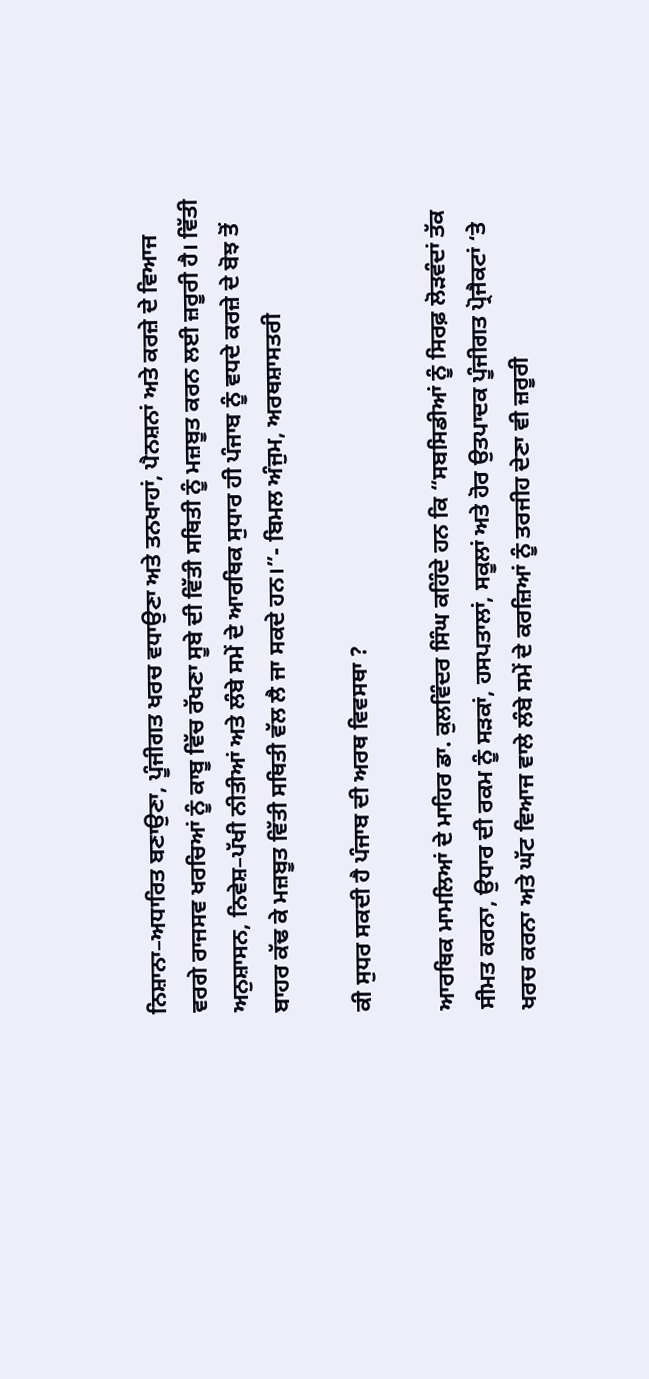ਨਿਸ਼ਾਨਾ–ਅਧਾਰਿਤ ਬਣਾਉਣਾ, ਪੂੰਜੀਗਤ ਖਰਚ ਵਧਾਉਣਾ ਅਤੇ ਤਨਖਾਹਾਂ, ਪੈਨਸ਼ਨਾਂ ਅਤੇ ਕਰਜ਼ੇ ਦੇ ਵਿਆਜ ਵਰਗੇ ਰਾਜਸਵ ਖਰਚਿਆਂ ਨੂੰ ਕਾਬੂ ਵਿੱਚ ਰੱਖਣਾ ਸੂਬੇ ਦੀ ਵਿੱਤੀ ਸਥਿਤੀ ਨੂੰ ਮਜ਼ਬੂਤ ਕਰਨ ਲਈ ਜ਼ਰੂਰੀ ਹੈ। ਵਿੱਤੀ ਅਨੁਸ਼ਾਸਨ, ਨਿਵੇਸ਼–ਪੱਖੀ ਨੀਤੀਆਂ ਅਤੇ ਲੰਬੇ ਸਮੇਂ ਦੇ ਆਰਥਿਕ ਸੁਧਾਰ ਹੀ ਪੰਜਾਬ ਨੂੰ ਵਧਦੇ ਕਰਜ਼ੇ ਦੇ ਬੋਝ ਤੋਂ ਬਾਹਰ ਕੱਢ ਕੇ ਮਜ਼ਬੂਤ ਵਿੱਤੀ ਸਥਿਤੀ ਵੱਲ ਲੈ ਜਾ ਸਕਦੇ ਹਨ।”- ਬਿਮਲ ਅੰਜੁਮ, ਅਰਥਸ਼ਾਸਤਰੀ

ਕੀ ਸੁਧਰ ਸਕਦੀ ਹੈ ਪੰਜਾਬ ਦੀ ਅਰਥ ਵਿਵਸਥਾ ?

ਆਰਥਿਕ ਮਾਮਲਿਆਂ ਦੇ ਮਾਹਿਰ ਡਾ. ਕੁਲਵਿੰਦਰ ਸਿੰਘ ਕਹਿੰਦੇ ਹਨ ਕਿ “ਸਬਸਿਡੀਆਂ ਨੂੰ ਸਿਰਫ਼ ਲੋੜਵੰਦਾਂ ਤੱਕ ਸੀਮਤ ਕਰਨਾ, ਉਧਾਰ ਦੀ ਰਕਮ ਨੂੰ ਸੜਕਾਂ, ਹਸਪਤਾਲਾਂ, ਸਕੂਲਾਂ ਅਤੇ ਹੋਰ ਉਤਪਾਦਕ ਪੂੰਜੀਗਤ ਪ੍ਰੋਜੈਕਟਾਂ ‘ਤੇ ਖਰਚ ਕਰਨਾ ਅਤੇ ਘੱਟ ਵਿਆਜ ਵਾਲੇ ਲੰਬੇ ਸਮੇਂ ਦੇ ਕਰਜ਼ਿਆਂ ਨੂੰ ਤਰਜੀਹ ਦੇਣਾ ਵੀ ਜ਼ਰੂਰੀ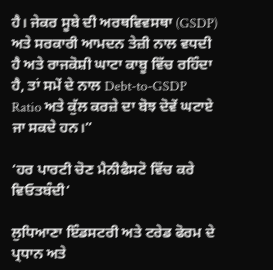ਹੈ। ਜੇਕਰ ਸੂਬੇ ਦੀ ਅਰਥਵਿਵਸਥਾ (GSDP) ਅਤੇ ਸਰਕਾਰੀ ਆਮਦਨ ਤੇਜ਼ੀ ਨਾਲ ਵਧਦੀ ਹੈ ਅਤੇ ਰਾਜਕੋਸ਼ੀ ਘਾਟਾ ਕਾਬੂ ਵਿੱਚ ਰਹਿੰਦਾ ਹੈ, ਤਾਂ ਸਮੇਂ ਦੇ ਨਾਲ Debt-to-GSDP Ratio ਅਤੇ ਕੁੱਲ ਕਰਜ਼ੇ ਦਾ ਬੋਝ ਦੋਵੇਂ ਘਟਾਏ ਜਾ ਸਕਦੇ ਹਨ।”

‘ਹਰ ਪਾਰਟੀ ਚੋਣ ਮੈਨੀਫੈਸਟੋ ਵਿੱਚ ਕਰੇ ਵਿਓਤਬੰਦੀ‘

ਲੁਧਿਆਣਾ ਇੰਡਸਟਰੀ ਅਤੇ ਟਰੇਡ ਫੋਰਮ ਦੇ ਪ੍ਰਧਾਨ ਅਤੇ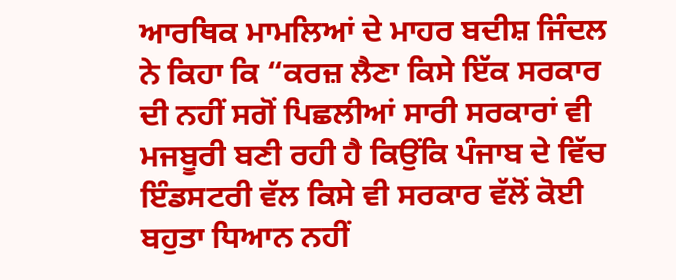ਆਰਥਿਕ ਮਾਮਲਿਆਂ ਦੇ ਮਾਹਰ ਬਦੀਸ਼ ਜਿੰਦਲ ਨੇ ਕਿਹਾ ਕਿ “ਕਰਜ਼ ਲੈਣਾ ਕਿਸੇ ਇੱਕ ਸਰਕਾਰ ਦੀ ਨਹੀਂ ਸਗੋਂ ਪਿਛਲੀਆਂ ਸਾਰੀ ਸਰਕਾਰਾਂ ਵੀ ਮਜਬੂਰੀ ਬਣੀ ਰਹੀ ਹੈ ਕਿਉਂਕਿ ਪੰਜਾਬ ਦੇ ਵਿੱਚ ਇੰਡਸਟਰੀ ਵੱਲ ਕਿਸੇ ਵੀ ਸਰਕਾਰ ਵੱਲੋਂ ਕੋਈ ਬਹੁਤਾ ਧਿਆਨ ਨਹੀਂ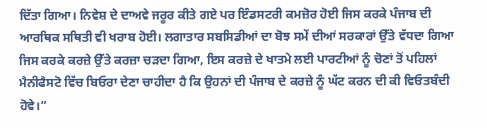ਦਿੱਤਾ ਗਿਆ। ਨਿਵੇਸ਼ ਦੇ ਦਾਅਵੇ ਜਰੂਰ ਕੀਤੇ ਗਏ ਪਰ ਇੰਡਸਟਰੀ ਕਮਜ਼ੋਰ ਹੋਈ ਜਿਸ ਕਰਕੇ ਪੰਜਾਬ ਦੀ ਆਰਥਿਕ ਸਥਿਤੀ ਵੀ ਖਰਾਬ ਹੋਈ। ਲਗਾਤਾਰ ਸਬਸਿਡੀਆਂ ਦਾ ਬੋਝ ਸਮੇਂ ਦੀਆਂ ਸਰਕਾਰਾਂ ਉੱਤੇ ਵੱਧਦਾ ਗਿਆ ਜਿਸ ਕਰਕੇ ਕਰਜ਼ੇ ਉੱਤੇ ਕਰਜ਼ਾ ਚੜਦਾ ਗਿਆ, ਇਸ ਕਰਜ਼ੇ ਦੇ ਖਾਤਮੇ ਲਈ ਪਾਰਟੀਆਂ ਨੂੰ ਚੋਣਾਂ ਤੋਂ ਪਹਿਲਾਂ ਮੈਨੀਫੈਸਟੋ ਵਿੱਚ ਬਿਓਰਾ ਦੇਣਾ ਚਾਹੀਦਾ ਹੈ ਕਿ ਉਹਨਾਂ ਦੀ ਪੰਜਾਬ ਦੇ ਕਰਜ਼ੇ ਨੂੰ ਘੱਟ ਕਰਨ ਦੀ ਕੀ ਵਿਓਤਬੰਦੀ ਹੋਵੇ।”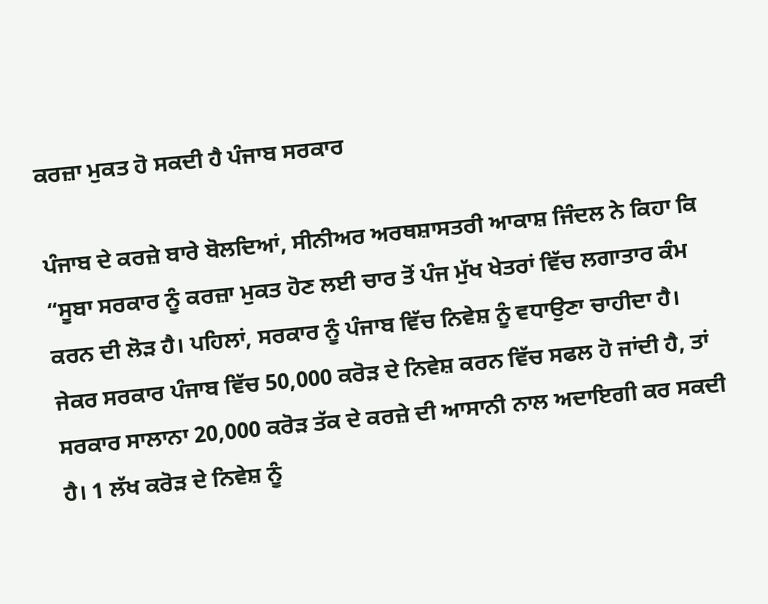ਕਰਜ਼ਾ ਮੁਕਤ ਹੋ ਸਕਦੀ ਹੈ ਪੰਜਾਬ ਸਰਕਾਰ

ਪੰਜਾਬ ਦੇ ਕਰਜ਼ੇ ਬਾਰੇ ਬੋਲਦਿਆਂ, ਸੀਨੀਅਰ ਅਰਥਸ਼ਾਸਤਰੀ ਆਕਾਸ਼ ਜਿੰਦਲ ਨੇ ਕਿਹਾ ਕਿ “ਸੂਬਾ ਸਰਕਾਰ ਨੂੰ ਕਰਜ਼ਾ ਮੁਕਤ ਹੋਣ ਲਈ ਚਾਰ ਤੋਂ ਪੰਜ ਮੁੱਖ ਖੇਤਰਾਂ ਵਿੱਚ ਲਗਾਤਾਰ ਕੰਮ ਕਰਨ ਦੀ ਲੋੜ ਹੈ। ਪਹਿਲਾਂ, ਸਰਕਾਰ ਨੂੰ ਪੰਜਾਬ ਵਿੱਚ ਨਿਵੇਸ਼ ਨੂੰ ਵਧਾਉਣਾ ਚਾਹੀਦਾ ਹੈ। ਜੇਕਰ ਸਰਕਾਰ ਪੰਜਾਬ ਵਿੱਚ 50,000 ਕਰੋੜ ਦੇ ਨਿਵੇਸ਼ ਕਰਨ ਵਿੱਚ ਸਫਲ ਹੋ ਜਾਂਦੀ ਹੈ, ਤਾਂ ਸਰਕਾਰ ਸਾਲਾਨਾ 20,000 ਕਰੋੜ ਤੱਕ ਦੇ ਕਰਜ਼ੇ ਦੀ ਆਸਾਨੀ ਨਾਲ ਅਦਾਇਗੀ ਕਰ ਸਕਦੀ ਹੈ। 1 ਲੱਖ ਕਰੋੜ ਦੇ ਨਿਵੇਸ਼ ਨੂੰ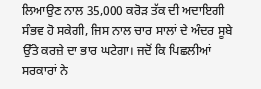ਲਿਆਉਣ ਨਾਲ 35,000 ਕਰੋੜ ਤੱਕ ਦੀ ਅਦਾਇਗੀ ਸੰਭਵ ਹੋ ਸਕੇਗੀ, ਜਿਸ ਨਾਲ ਚਾਰ ਸਾਲਾਂ ਦੇ ਅੰਦਰ ਸੂਬੇ ਉੱਤੇ ਕਰਜ਼ੇ ਦਾ ਭਾਰ ਘਟੇਗਾ। ਜਦੋਂ ਕਿ ਪਿਛਲੀਆਂ ਸਰਕਾਰਾਂ ਨੇ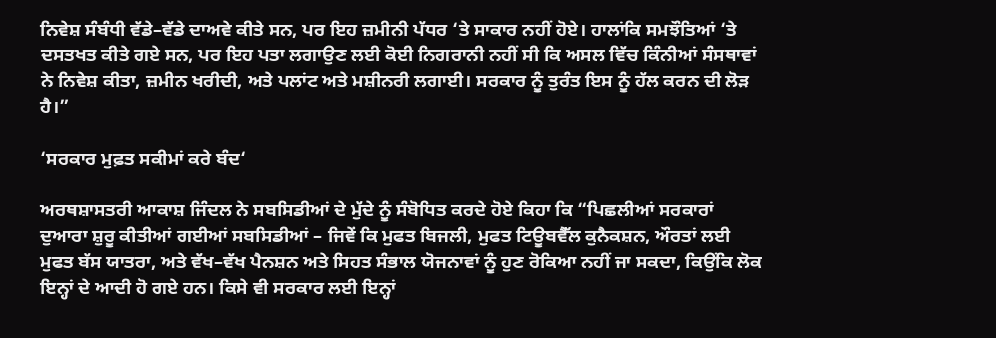ਨਿਵੇਸ਼ ਸੰਬੰਧੀ ਵੱਡੇ–ਵੱਡੇ ਦਾਅਵੇ ਕੀਤੇ ਸਨ, ਪਰ ਇਹ ਜ਼ਮੀਨੀ ਪੱਧਰ ‘ਤੇ ਸਾਕਾਰ ਨਹੀਂ ਹੋਏ। ਹਾਲਾਂਕਿ ਸਮਝੌਤਿਆਂ ‘ਤੇ ਦਸਤਖਤ ਕੀਤੇ ਗਏ ਸਨ, ਪਰ ਇਹ ਪਤਾ ਲਗਾਉਣ ਲਈ ਕੋਈ ਨਿਗਰਾਨੀ ਨਹੀਂ ਸੀ ਕਿ ਅਸਲ ਵਿੱਚ ਕਿੰਨੀਆਂ ਸੰਸਥਾਵਾਂ ਨੇ ਨਿਵੇਸ਼ ਕੀਤਾ, ਜ਼ਮੀਨ ਖਰੀਦੀ, ਅਤੇ ਪਲਾਂਟ ਅਤੇ ਮਸ਼ੀਨਰੀ ਲਗਾਈ। ਸਰਕਾਰ ਨੂੰ ਤੁਰੰਤ ਇਸ ਨੂੰ ਹੱਲ ਕਰਨ ਦੀ ਲੋੜ ਹੈ।”

‘ਸਰਕਾਰ ਮੁਫ਼ਤ ਸਕੀਮਾਂ ਕਰੇ ਬੰਦ‘

ਅਰਥਸ਼ਾਸਤਰੀ ਆਕਾਸ਼ ਜਿੰਦਲ ਨੇ ਸਬਸਿਡੀਆਂ ਦੇ ਮੁੱਦੇ ਨੂੰ ਸੰਬੋਧਿਤ ਕਰਦੇ ਹੋਏ ਕਿਹਾ ਕਿ “ਪਿਛਲੀਆਂ ਸਰਕਾਰਾਂ ਦੁਆਰਾ ਸ਼ੁਰੂ ਕੀਤੀਆਂ ਗਈਆਂ ਸਬਸਿਡੀਆਂ – ਜਿਵੇਂ ਕਿ ਮੁਫਤ ਬਿਜਲੀ, ਮੁਫਤ ਟਿਊਬਵੈੱਲ ਕੁਨੈਕਸ਼ਨ, ਔਰਤਾਂ ਲਈ ਮੁਫਤ ਬੱਸ ਯਾਤਰਾ, ਅਤੇ ਵੱਖ–ਵੱਖ ਪੈਨਸ਼ਨ ਅਤੇ ਸਿਹਤ ਸੰਭਾਲ ਯੋਜਨਾਵਾਂ ਨੂੰ ਹੁਣ ਰੋਕਿਆ ਨਹੀਂ ਜਾ ਸਕਦਾ, ਕਿਉਂਕਿ ਲੋਕ ਇਨ੍ਹਾਂ ਦੇ ਆਦੀ ਹੋ ਗਏ ਹਨ। ਕਿਸੇ ਵੀ ਸਰਕਾਰ ਲਈ ਇਨ੍ਹਾਂ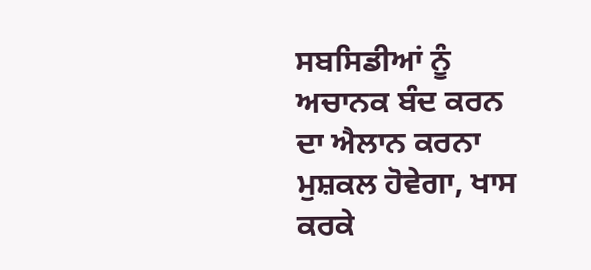ਸਬਸਿਡੀਆਂ ਨੂੰ ਅਚਾਨਕ ਬੰਦ ਕਰਨ ਦਾ ਐਲਾਨ ਕਰਨਾ ਮੁਸ਼ਕਲ ਹੋਵੇਗਾ, ਖਾਸ ਕਰਕੇ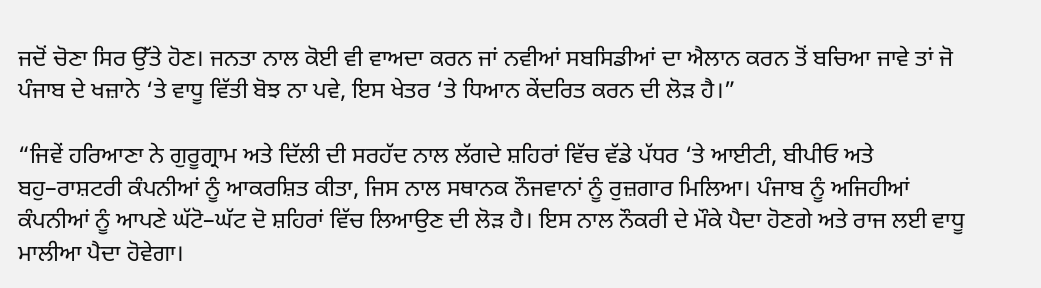ਜਦੋਂ ਚੋਣਾ ਸਿਰ ਉੱਤੇ ਹੋਣ। ਜਨਤਾ ਨਾਲ ਕੋਈ ਵੀ ਵਾਅਦਾ ਕਰਨ ਜਾਂ ਨਵੀਆਂ ਸਬਸਿਡੀਆਂ ਦਾ ਐਲਾਨ ਕਰਨ ਤੋਂ ਬਚਿਆ ਜਾਵੇ ਤਾਂ ਜੋ ਪੰਜਾਬ ਦੇ ਖਜ਼ਾਨੇ ‘ਤੇ ਵਾਧੂ ਵਿੱਤੀ ਬੋਝ ਨਾ ਪਵੇ, ਇਸ ਖੇਤਰ ‘ਤੇ ਧਿਆਨ ਕੇਂਦਰਿਤ ਕਰਨ ਦੀ ਲੋੜ ਹੈ।”

“ਜਿਵੇਂ ਹਰਿਆਣਾ ਨੇ ਗੁਰੂਗ੍ਰਾਮ ਅਤੇ ਦਿੱਲੀ ਦੀ ਸਰਹੱਦ ਨਾਲ ਲੱਗਦੇ ਸ਼ਹਿਰਾਂ ਵਿੱਚ ਵੱਡੇ ਪੱਧਰ ‘ਤੇ ਆਈਟੀ, ਬੀਪੀਓ ਅਤੇ ਬਹੁ–ਰਾਸ਼ਟਰੀ ਕੰਪਨੀਆਂ ਨੂੰ ਆਕਰਸ਼ਿਤ ਕੀਤਾ, ਜਿਸ ਨਾਲ ਸਥਾਨਕ ਨੌਜਵਾਨਾਂ ਨੂੰ ਰੁਜ਼ਗਾਰ ਮਿਲਿਆ। ਪੰਜਾਬ ਨੂੰ ਅਜਿਹੀਆਂ ਕੰਪਨੀਆਂ ਨੂੰ ਆਪਣੇ ਘੱਟੋ–ਘੱਟ ਦੋ ਸ਼ਹਿਰਾਂ ਵਿੱਚ ਲਿਆਉਣ ਦੀ ਲੋੜ ਹੈ। ਇਸ ਨਾਲ ਨੌਕਰੀ ਦੇ ਮੌਕੇ ਪੈਦਾ ਹੋਣਗੇ ਅਤੇ ਰਾਜ ਲਈ ਵਾਧੂ ਮਾਲੀਆ ਪੈਦਾ ਹੋਵੇਗਾ।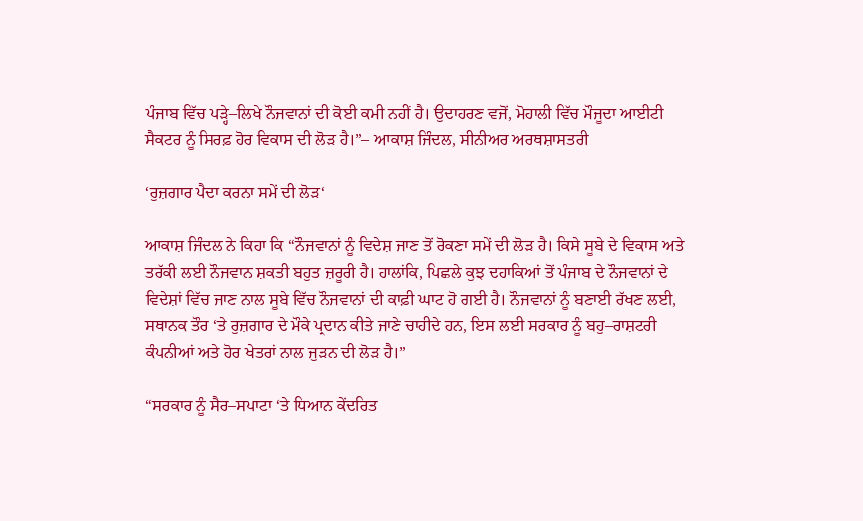ਪੰਜਾਬ ਵਿੱਚ ਪੜ੍ਹੇ–ਲਿਖੇ ਨੌਜਵਾਨਾਂ ਦੀ ਕੋਈ ਕਮੀ ਨਹੀਂ ਹੈ। ਉਦਾਹਰਣ ਵਜੋਂ, ਮੋਹਾਲੀ ਵਿੱਚ ਮੌਜੂਦਾ ਆਈਟੀ ਸੈਕਟਰ ਨੂੰ ਸਿਰਫ਼ ਹੋਰ ਵਿਕਾਸ ਦੀ ਲੋੜ ਹੈ।”– ਆਕਾਸ਼ ਜਿੰਦਲ, ਸੀਨੀਅਰ ਅਰਥਸ਼ਾਸਤਰੀ

‘ਰੁਜ਼ਗਾਰ ਪੈਦਾ ਕਰਨਾ ਸਮੇਂ ਦੀ ਲੋੜ‘

ਆਕਾਸ਼ ਜਿੰਦਲ ਨੇ ਕਿਹਾ ਕਿ “ਨੌਜਵਾਨਾਂ ਨੂੰ ਵਿਦੇਸ਼ ਜਾਣ ਤੋਂ ਰੋਕਣਾ ਸਮੇਂ ਦੀ ਲੋੜ ਹੈ। ਕਿਸੇ ਸੂਬੇ ਦੇ ਵਿਕਾਸ ਅਤੇ ਤਰੱਕੀ ਲਈ ਨੌਜਵਾਨ ਸ਼ਕਤੀ ਬਹੁਤ ਜ਼ਰੂਰੀ ਹੈ। ਹਾਲਾਂਕਿ, ਪਿਛਲੇ ਕੁਝ ਦਹਾਕਿਆਂ ਤੋਂ ਪੰਜਾਬ ਦੇ ਨੌਜਵਾਨਾਂ ਦੇ ਵਿਦੇਸ਼ਾਂ ਵਿੱਚ ਜਾਣ ਨਾਲ ਸੂਬੇ ਵਿੱਚ ਨੌਜਵਾਨਾਂ ਦੀ ਕਾਫ਼ੀ ਘਾਟ ਹੋ ਗਈ ਹੈ। ਨੌਜਵਾਨਾਂ ਨੂੰ ਬਣਾਈ ਰੱਖਣ ਲਈ, ਸਥਾਨਕ ਤੌਰ ‘ਤੇ ਰੁਜ਼ਗਾਰ ਦੇ ਮੌਕੇ ਪ੍ਰਦਾਨ ਕੀਤੇ ਜਾਣੇ ਚਾਹੀਦੇ ਹਨ, ਇਸ ਲਈ ਸਰਕਾਰ ਨੂੰ ਬਹੁ–ਰਾਸ਼ਟਰੀ ਕੰਪਨੀਆਂ ਅਤੇ ਹੋਰ ਖੇਤਰਾਂ ਨਾਲ ਜੁੜਨ ਦੀ ਲੋੜ ਹੈ।”

“ਸਰਕਾਰ ਨੂੰ ਸੈਰ–ਸਪਾਟਾ ‘ਤੇ ਧਿਆਨ ਕੇਂਦਰਿਤ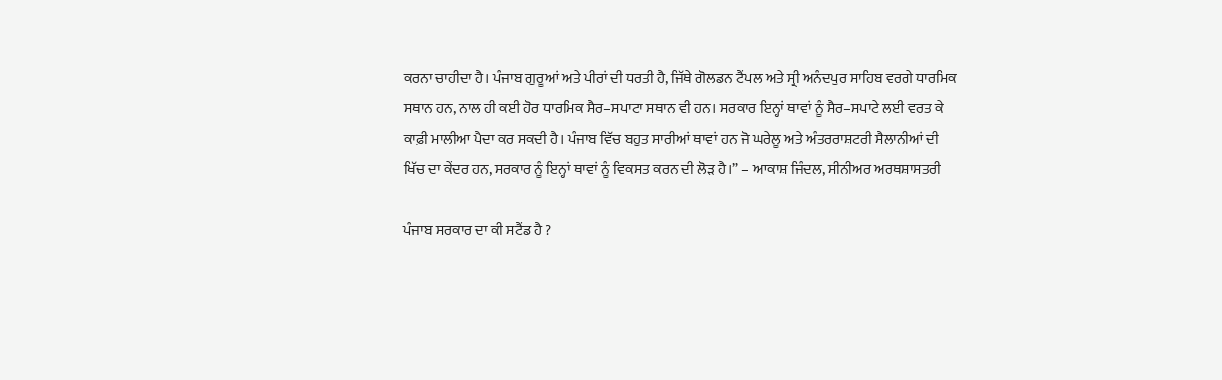ਕਰਨਾ ਚਾਹੀਦਾ ਹੈ। ਪੰਜਾਬ ਗੁਰੂਆਂ ਅਤੇ ਪੀਰਾਂ ਦੀ ਧਰਤੀ ਹੈ, ਜਿੱਥੇ ਗੋਲਡਨ ਟੈਂਪਲ ਅਤੇ ਸ੍ਰੀ ਅਨੰਦਪੁਰ ਸਾਹਿਬ ਵਰਗੇ ਧਾਰਮਿਕ ਸਥਾਨ ਹਨ, ਨਾਲ ਹੀ ਕਈ ਹੋਰ ਧਾਰਮਿਕ ਸੈਰ–ਸਪਾਟਾ ਸਥਾਨ ਵੀ ਹਨ। ਸਰਕਾਰ ਇਨ੍ਹਾਂ ਥਾਵਾਂ ਨੂੰ ਸੈਰ–ਸਪਾਟੇ ਲਈ ਵਰਤ ਕੇ ਕਾਫ਼ੀ ਮਾਲੀਆ ਪੈਦਾ ਕਰ ਸਕਦੀ ਹੈ। ਪੰਜਾਬ ਵਿੱਚ ਬਹੁਤ ਸਾਰੀਆਂ ਥਾਵਾਂ ਹਨ ਜੋ ਘਰੇਲੂ ਅਤੇ ਅੰਤਰਰਾਸ਼ਟਰੀ ਸੈਲਾਨੀਆਂ ਦੀ ਖਿੱਚ ਦਾ ਕੇਂਦਰ ਹਨ, ਸਰਕਾਰ ਨੂੰ ਇਨ੍ਹਾਂ ਥਾਵਾਂ ਨੂੰ ਵਿਕਸਤ ਕਰਨ ਦੀ ਲੋੜ ਹੈ।” – ਆਕਾਸ਼ ਜਿੰਦਲ, ਸੀਨੀਅਰ ਅਰਥਸ਼ਾਸਤਰੀ

ਪੰਜਾਬ ਸਰਕਾਰ ਦਾ ਕੀ ਸਟੈਂਡ ਹੈ ?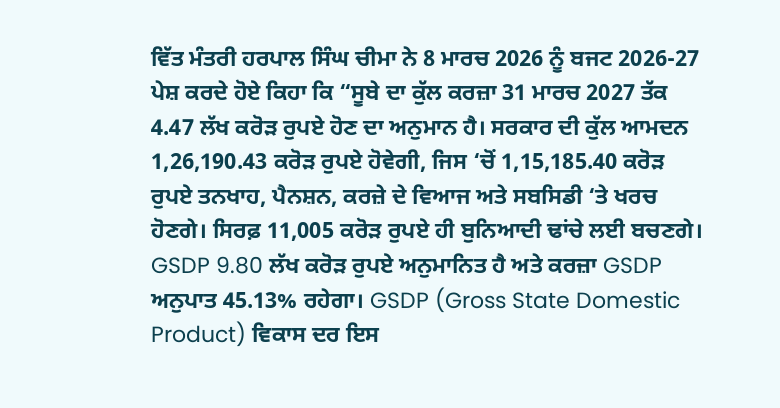ਵਿੱਤ ਮੰਤਰੀ ਹਰਪਾਲ ਸਿੰਘ ਚੀਮਾ ਨੇ 8 ਮਾਰਚ 2026 ਨੂੰ ਬਜਟ 2026-27 ਪੇਸ਼ ਕਰਦੇ ਹੋਏ ਕਿਹਾ ਕਿ “ਸੂਬੇ ਦਾ ਕੁੱਲ ਕਰਜ਼ਾ 31 ਮਾਰਚ 2027 ਤੱਕ 4.47 ਲੱਖ ਕਰੋੜ ਰੁਪਏ ਹੋਣ ਦਾ ਅਨੁਮਾਨ ਹੈ। ਸਰਕਾਰ ਦੀ ਕੁੱਲ ਆਮਦਨ 1,26,190.43 ਕਰੋੜ ਰੁਪਏ ਹੋਵੇਗੀ, ਜਿਸ ‘ਚੋਂ 1,15,185.40 ਕਰੋੜ ਰੁਪਏ ਤਨਖਾਹ, ਪੈਨਸ਼ਨ, ਕਰਜ਼ੇ ਦੇ ਵਿਆਜ ਅਤੇ ਸਬਸਿਡੀ ‘ਤੇ ਖਰਚ ਹੋਣਗੇ। ਸਿਰਫ਼ 11,005 ਕਰੋੜ ਰੁਪਏ ਹੀ ਬੁਨਿਆਦੀ ਢਾਂਚੇ ਲਈ ਬਚਣਗੇ। GSDP 9.80 ਲੱਖ ਕਰੋੜ ਰੁਪਏ ਅਨੁਮਾਨਿਤ ਹੈ ਅਤੇ ਕਰਜ਼ਾ GSDP ਅਨੁਪਾਤ 45.13% ਰਹੇਗਾ। GSDP (Gross State Domestic Product) ਵਿਕਾਸ ਦਰ ਇਸ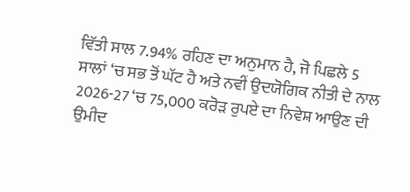ਵਿੱਤੀ ਸਾਲ 7.94% ਰਹਿਣ ਦਾ ਅਨੁਮਾਨ ਹੈ, ਜੋ ਪਿਛਲੇ 5 ਸਾਲਾਂ ‘ਚ ਸਭ ਤੋਂ ਘੱਟ ਹੈ ਅਤੇ ਨਵੀਂ ਉਦਯੋਗਿਕ ਨੀਤੀ ਦੇ ਨਾਲ 2026-27 ‘ਚ 75,000 ਕਰੋੜ ਰੁਪਏ ਦਾ ਨਿਵੇਸ਼ ਆਉਣ ਦੀ ਉਮੀਦ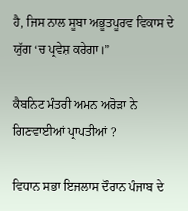ਹੈ, ਜਿਸ ਨਾਲ ਸੂਬਾ ਅਭੂਤਪੂਰਵ ਵਿਕਾਸ ਦੇ ਯੁੱਗ ‘ਚ ਪ੍ਰਵੇਸ਼ ਕਰੇਗਾ।”

ਕੈਬਨਿਟ ਮੰਤਰੀ ਅਮਨ ਅਰੋੜਾ ਨੇ ਗਿਣਵਾਈਆਂ ਪ੍ਰਾਪਤੀਆਂ ?

ਵਿਧਾਨ ਸਭਾ ਇਜਲਾਸ ਦੌਰਾਨ ਪੰਜਾਬ ਦੇ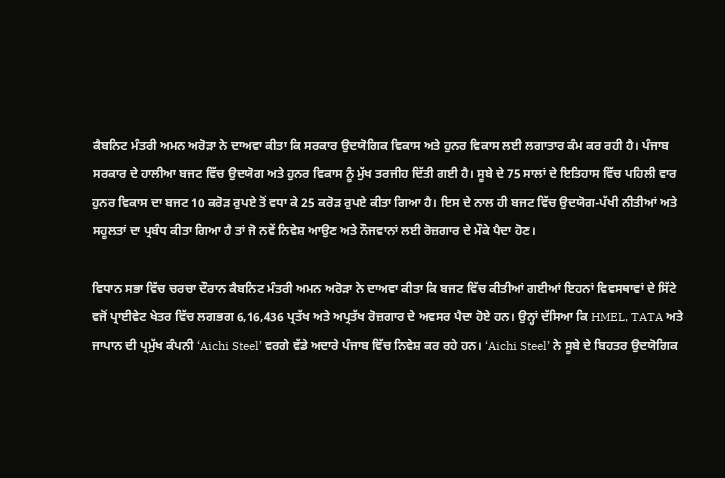ਕੈਬਨਿਟ ਮੰਤਰੀ ਅਮਨ ਅਰੋੜਾ ਨੇ ਦਾਅਵਾ ਕੀਤਾ ਕਿ ਸਰਕਾਰ ਉਦਯੋਗਿਕ ਵਿਕਾਸ ਅਤੇ ਹੁਨਰ ਵਿਕਾਸ ਲਈ ਲਗਾਤਾਰ ਕੰਮ ਕਰ ਰਹੀ ਹੈ। ਪੰਜਾਬ ਸਰਕਾਰ ਦੇ ਹਾਲੀਆ ਬਜਟ ਵਿੱਚ ਉਦਯੋਗ ਅਤੇ ਹੁਨਰ ਵਿਕਾਸ ਨੂੰ ਮੁੱਖ ਤਰਜੀਹ ਦਿੱਤੀ ਗਈ ਹੈ। ਸੂਬੇ ਦੇ 75 ਸਾਲਾਂ ਦੇ ਇਤਿਹਾਸ ਵਿੱਚ ਪਹਿਲੀ ਵਾਰ ਹੁਨਰ ਵਿਕਾਸ ਦਾ ਬਜਟ 10 ਕਰੋੜ ਰੁਪਏ ਤੋਂ ਵਧਾ ਕੇ 25 ਕਰੋੜ ਰੁਪਏ ਕੀਤਾ ਗਿਆ ਹੈ। ਇਸ ਦੇ ਨਾਲ ਹੀ ਬਜਟ ਵਿੱਚ ਉਦਯੋਗ-ਪੱਖੀ ਨੀਤੀਆਂ ਅਤੇ ਸਹੂਲਤਾਂ ਦਾ ਪ੍ਰਬੰਧ ਕੀਤਾ ਗਿਆ ਹੈ ਤਾਂ ਜੋ ਨਵੇਂ ਨਿਵੇਸ਼ ਆਉਣ ਅਤੇ ਨੌਜਵਾਨਾਂ ਲਈ ਰੋਜ਼ਗਾਰ ਦੇ ਮੌਕੇ ਪੈਦਾ ਹੋਣ।

ਵਿਧਾਨ ਸਭਾ ਵਿੱਚ ਚਰਚਾ ਦੌਰਾਨ ਕੈਬਨਿਟ ਮੰਤਰੀ ਅਮਨ ਅਰੋੜਾ ਨੇ ਦਾਅਵਾ ਕੀਤਾ ਕਿ ਬਜਟ ਵਿੱਚ ਕੀਤੀਆਂ ਗਈਆਂ ਇਹਨਾਂ ਵਿਵਸਥਾਵਾਂ ਦੇ ਸਿੱਟੇ ਵਜੋਂ ਪ੍ਰਾਈਵੇਟ ਖੇਤਰ ਵਿੱਚ ਲਗਭਗ 6,16,436 ਪ੍ਰਤੱਖ ਅਤੇ ਅਪ੍ਰਤੱਖ ਰੋਜ਼ਗਾਰ ਦੇ ਅਵਸਰ ਪੈਦਾ ਹੋਏ ਹਨ। ਉਨ੍ਹਾਂ ਦੱਸਿਆ ਕਿ HMEL, TATA ਅਤੇ ਜਾਪਾਨ ਦੀ ਪ੍ਰਮੁੱਖ ਕੰਪਨੀ ‘Aichi Steel’ ਵਰਗੇ ਵੱਡੇ ਅਦਾਰੇ ਪੰਜਾਬ ਵਿੱਚ ਨਿਵੇਸ਼ ਕਰ ਰਹੇ ਹਨ। ‘Aichi Steel’ ਨੇ ਸੂਬੇ ਦੇ ਬਿਹਤਰ ਉਦਯੋਗਿਕ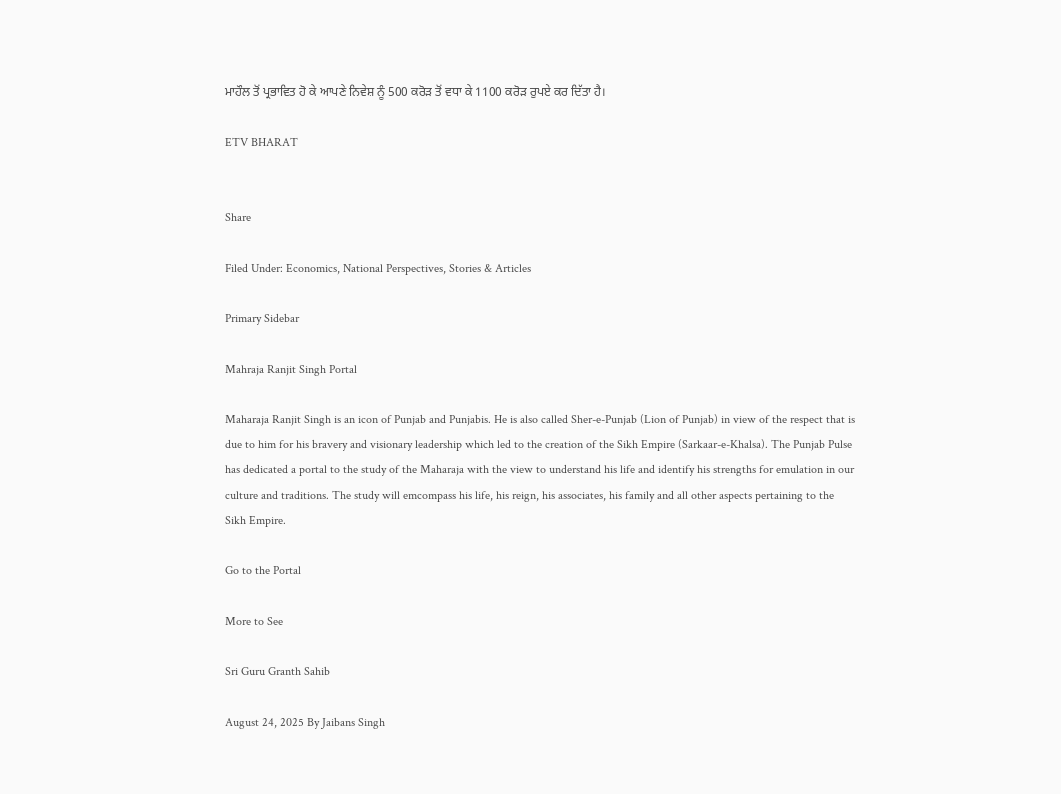ਮਾਹੌਲ ਤੋਂ ਪ੍ਰਭਾਵਿਤ ਹੋ ਕੇ ਆਪਣੇ ਨਿਵੇਸ਼ ਨੂੰ 500 ਕਰੋੜ ਤੋਂ ਵਧਾ ਕੇ 1100 ਕਰੋੜ ਰੁਪਏ ਕਰ ਦਿੱਤਾ ਹੈ।

ETV BHARAT


Share

Filed Under: Economics, National Perspectives, Stories & Articles

Primary Sidebar

Mahraja Ranjit Singh Portal

Maharaja Ranjit Singh is an icon of Punjab and Punjabis. He is also called Sher-e-Punjab (Lion of Punjab) in view of the respect that is due to him for his bravery and visionary leadership which led to the creation of the Sikh Empire (Sarkaar-e-Khalsa). The Punjab Pulse has dedicated a portal to the study of the Maharaja with the view to understand his life and identify his strengths for emulation in our culture and traditions. The study will emcompass his life, his reign, his associates, his family and all other aspects pertaining to the Sikh Empire.

Go to the Portal

More to See

Sri Guru Granth Sahib

August 24, 2025 By Jaibans Singh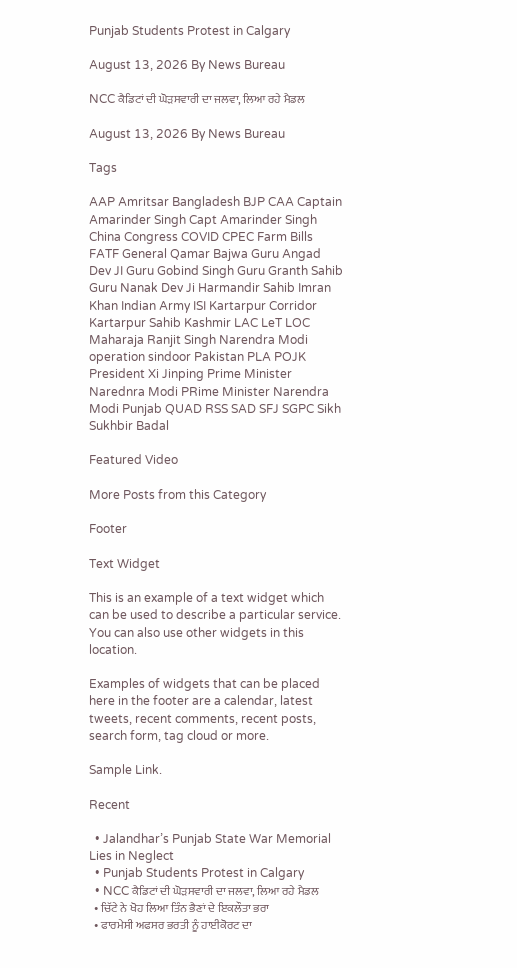Punjab Students Protest in Calgary

August 13, 2026 By News Bureau

NCC ਕੈਡਿਟਾਂ ਦੀ ਘੋੜਸਵਾਰੀ ਦਾ ਜਲਵਾ, ਲਿਆ ਰਹੇ ਮੈਡਲ

August 13, 2026 By News Bureau

Tags

AAP Amritsar Bangladesh BJP CAA Captain Amarinder Singh Capt Amarinder Singh China Congress COVID CPEC Farm Bills FATF General Qamar Bajwa Guru Angad Dev JI Guru Gobind Singh Guru Granth Sahib Guru Nanak Dev Ji Harmandir Sahib Imran Khan Indian Army ISI Kartarpur Corridor Kartarpur Sahib Kashmir LAC LeT LOC Maharaja Ranjit Singh Narendra Modi operation sindoor Pakistan PLA POJK President Xi Jinping Prime Minister Narednra Modi PRime Minister Narendra Modi Punjab QUAD RSS SAD SFJ SGPC Sikh Sukhbir Badal

Featured Video

More Posts from this Category

Footer

Text Widget

This is an example of a text widget which can be used to describe a particular service. You can also use other widgets in this location.

Examples of widgets that can be placed here in the footer are a calendar, latest tweets, recent comments, recent posts, search form, tag cloud or more.

Sample Link.

Recent

  • Jalandhar’s Punjab State War Memorial Lies in Neglect
  • Punjab Students Protest in Calgary
  • NCC ਕੈਡਿਟਾਂ ਦੀ ਘੋੜਸਵਾਰੀ ਦਾ ਜਲਵਾ, ਲਿਆ ਰਹੇ ਮੈਡਲ
  • ਚਿੱਟੇ ਨੇ ਖੋਹ ਲਿਆ ਤਿੰਨ ਭੈਣਾਂ ਦੇ ਇਕਲੌਤਾ ਭਰਾ
  • ਫਾਰਮੇਸੀ ਅਫਸਰ ਭਰਤੀ ਨੂੰ ਹਾਈਕੋਰਟ ਦਾ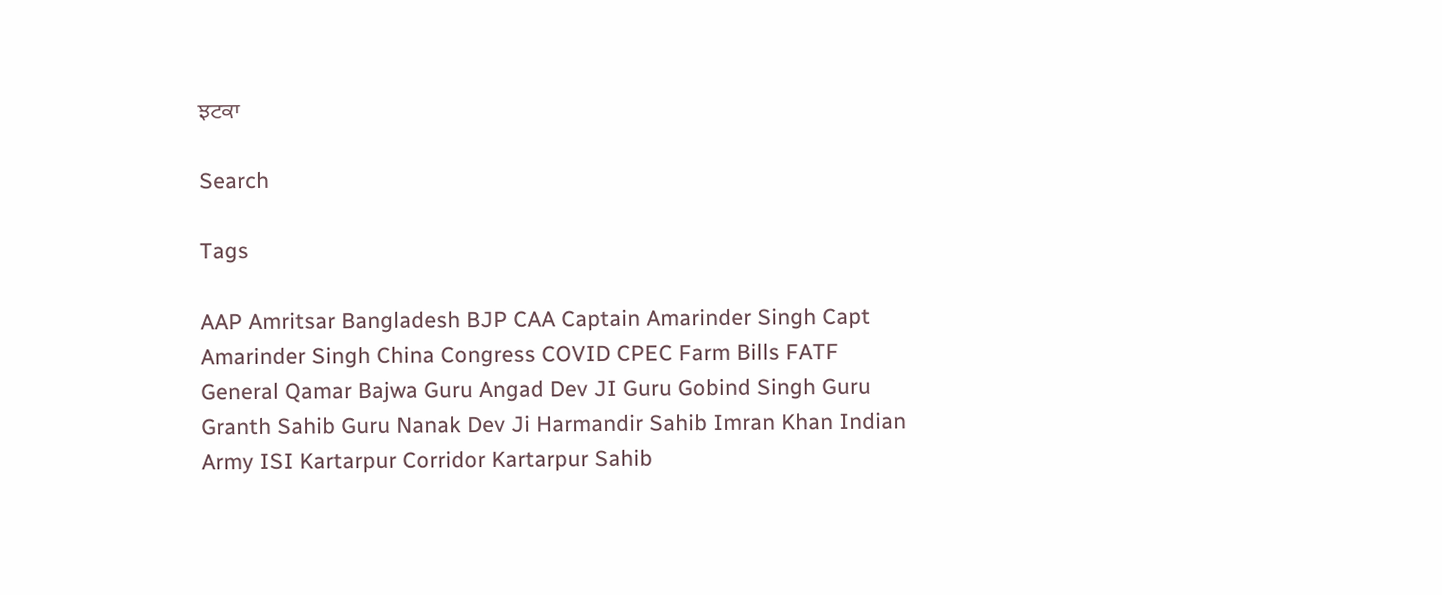ਝਟਕਾ

Search

Tags

AAP Amritsar Bangladesh BJP CAA Captain Amarinder Singh Capt Amarinder Singh China Congress COVID CPEC Farm Bills FATF General Qamar Bajwa Guru Angad Dev JI Guru Gobind Singh Guru Granth Sahib Guru Nanak Dev Ji Harmandir Sahib Imran Khan Indian Army ISI Kartarpur Corridor Kartarpur Sahib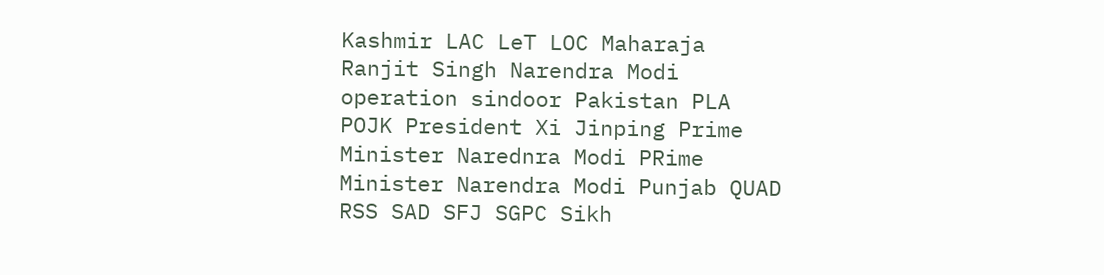Kashmir LAC LeT LOC Maharaja Ranjit Singh Narendra Modi operation sindoor Pakistan PLA POJK President Xi Jinping Prime Minister Narednra Modi PRime Minister Narendra Modi Punjab QUAD RSS SAD SFJ SGPC Sikh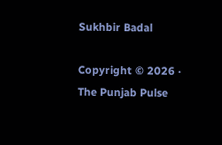Sukhbir Badal

Copyright © 2026 · The Punjab Pulse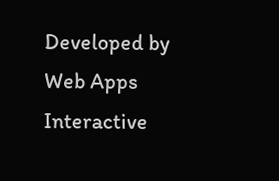Developed by Web Apps Interactive